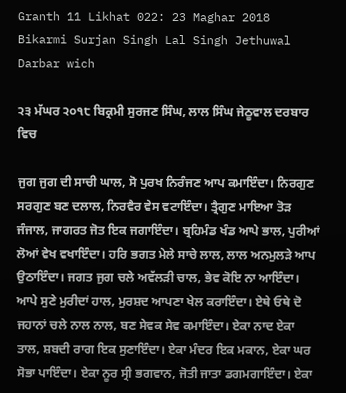Granth 11 Likhat 022: 23 Maghar 2018 Bikarmi Surjan Singh Lal Singh Jethuwal Darbar wich

੨੩ ਮੱਘਰ ੨੦੧੮ ਬਿਕ੍ਰਮੀ ਸੁਰਜਣ ਸਿੰਘ, ਲਾਲ ਸਿੰਘ ਜੇਠੂਵਾਲ ਦਰਬਾਰ ਵਿਚ

ਜੁਗ ਜੁਗ ਦੀ ਸਾਚੀ ਘਾਲ, ਸੋ ਪੁਰਖ ਨਿਰੰਜਣ ਆਪ ਕਮਾਇੰਦਾ। ਨਿਰਗੁਣ ਸਰਗੁਣ ਬਣ ਦਲਾਲ, ਨਿਰਵੈਰ ਵੇਸ ਵਟਾਇੰਦਾ। ਤ੍ਰੈਗੁਣ ਮਾਇਆ ਤੋੜ ਜੰਜਾਲ, ਜਾਗਰਤ ਜੋਤ ਇਕ ਜਗਾਇੰਦਾ। ਬ੍ਰਹਿਮੰਡ ਖੰਡ ਆਪੇ ਭਾਲ, ਪੁਰੀਆਂ ਲੋਆਂ ਵੇਖ ਵਖਾਇੰਦਾ। ਹਰਿ ਭਗਤ ਮੇਲੇ ਸਾਚੇ ਲਾਲ, ਲਾਲ ਅਨਮੁਲੜੇ ਆਪ ਉਠਾਇੰਦਾ। ਜਗਤ ਜੁਗ ਚਲੇ ਅਵੱਲੜੀ ਚਾਲ, ਭੇਵ ਕੋਇ ਨਾ ਆਇੰਦਾ। ਆਪੇ ਸੁਣੇ ਮੁਰੀਦਾਂ ਹਾਲ, ਮੁਰਸ਼ਦ ਆਪਣਾ ਖੇਲ ਕਰਾਇੰਦਾ। ਏਥੇ ਓਥੇ ਦੋ ਜਹਾਨਾਂ ਚਲੇ ਨਾਲ ਨਾਲ, ਬਣ ਸੇਵਕ ਸੇਵ ਕਮਾਇੰਦਾ। ਏਕਾ ਨਾਦ ਏਕਾ ਤਾਲ, ਸ਼ਬਦੀ ਰਾਗ ਇਕ ਸੁਣਾਇੰਦਾ। ਏਕਾ ਮੰਦਰ ਇਕ ਮਕਾਨ, ਏਕਾ ਘਰ ਸੋਭਾ ਪਾਇੰਦਾ। ਏਕਾ ਨੂਰ ਸ੍ਰੀ ਭਗਵਾਨ, ਜੋਤੀ ਜਾਤਾ ਡਗਮਗਾਇੰਦਾ। ਏਕਾ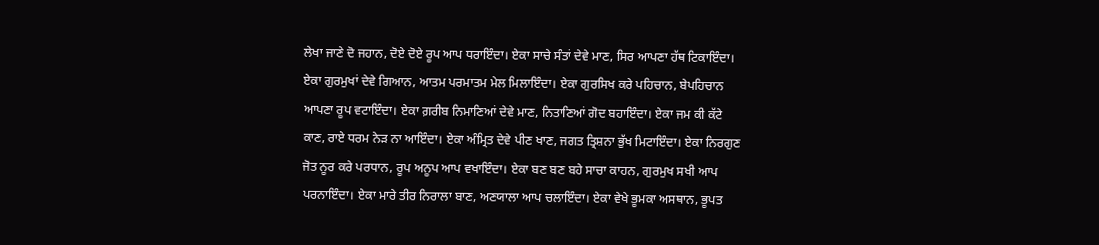ਲੇਖਾ ਜਾਣੇ ਦੋ ਜਹਾਨ, ਦੋਏ ਦੋਏ ਰੂਪ ਆਪ ਧਰਾਇੰਦਾ। ਏਕਾ ਸਾਚੇ ਸੰਤਾਂ ਦੇਵੇ ਮਾਣ, ਸਿਰ ਆਪਣਾ ਹੱਥ ਟਿਕਾਇੰਦਾ। ਏਕਾ ਗੁਰਮੁਖਾਂ ਦੇਵੇ ਗਿਆਨ, ਆਤਮ ਪਰਮਾਤਮ ਮੇਲ ਮਿਲਾਇੰਦਾ। ਏਕਾ ਗੁਰਸਿਖ ਕਰੇ ਪਹਿਚਾਨ, ਬੇਪਹਿਚਾਨ ਆਪਣਾ ਰੂਪ ਵਟਾਇੰਦਾ। ਏਕਾ ਗ਼ਰੀਬ ਨਿਮਾਣਿਆਂ ਦੇਵੇ ਮਾਣ, ਨਿਤਾਣਿਆਂ ਗੋਦ ਬਹਾਇੰਦਾ। ਏਕਾ ਜਮ ਕੀ ਕੱਟੇ ਕਾਣ, ਰਾਏ ਧਰਮ ਨੇੜ ਨਾ ਆਇੰਦਾ। ਏਕਾ ਅੰਮ੍ਰਿਤ ਦੇਵੇ ਪੀਣ ਖਾਣ, ਜਗਤ ਤ੍ਰਿਸ਼ਨਾ ਭੁੱਖ ਮਿਟਾਇੰਦਾ। ਏਕਾ ਨਿਰਗੁਣ ਜੋਤ ਨੂਰ ਕਰੇ ਪਰਧਾਨ, ਰੂਪ ਅਨੂਪ ਆਪ ਵਖਾਇੰਦਾ। ਏਕਾ ਬਣ ਬਣ ਬਹੇ ਸਾਚਾ ਕਾਹਨ, ਗੁਰਮੁਖ ਸਖੀ ਆਪ ਪਰਨਾਇੰਦਾ। ਏਕਾ ਮਾਰੇ ਤੀਰ ਨਿਰਾਲਾ ਬਾਣ, ਅਣਯਾਲਾ ਆਪ ਚਲਾਇੰਦਾ। ਏਕਾ ਵੇਖੇ ਭੂਮਕਾ ਅਸਥਾਨ, ਭੂਪਤ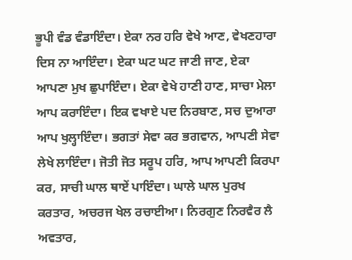ਭੂਪੀ ਵੰਡ ਵੰਡਾਇੰਦਾ। ਏਕਾ ਨਰ ਹਰਿ ਵੇਖੇ ਆਣ, ਵੇਖਣਹਾਰਾ ਦਿਸ ਨਾ ਆਇੰਦਾ। ਏਕਾ ਘਟ ਘਟ ਜਾਣੀ ਜਾਣ, ਏਕਾ ਆਪਣਾ ਮੁਖ ਛੁਪਾਇੰਦਾ। ਏਕਾ ਵੇਖੇ ਹਾਣੀ ਹਾਣ, ਸਾਚਾ ਮੇਲਾ ਆਪ ਕਰਾਇੰਦਾ। ਇਕ ਵਖਾਏ ਪਦ ਨਿਰਬਾਣ, ਸਚ ਦੁਆਰਾ ਆਪ ਖੁਲ੍ਹਾਇੰਦਾ। ਭਗਤਾਂ ਸੇਵਾ ਕਰ ਭਗਵਾਨ, ਆਪਣੀ ਸੇਵਾ ਲੇਖੇ ਲਾਇੰਦਾ। ਜੋਤੀ ਜੋਤ ਸਰੂਪ ਹਰਿ, ਆਪ ਆਪਣੀ ਕਿਰਪਾ ਕਰ, ਸਾਚੀ ਘਾਲ ਥਾਏਂ ਪਾਇੰਦਾ। ਘਾਲੇ ਘਾਲ ਪੁਰਖ ਕਰਤਾਰ, ਅਚਰਜ ਖੇਲ ਰਚਾਈਆ। ਨਿਰਗੁਣ ਨਿਰਵੈਰ ਲੈ ਅਵਤਾਰ,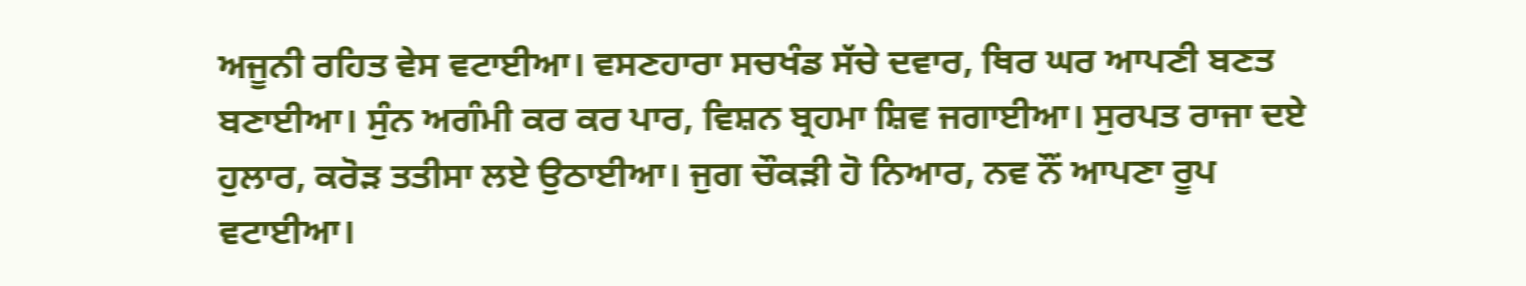ਅਜੂਨੀ ਰਹਿਤ ਵੇਸ ਵਟਾਈਆ। ਵਸਣਹਾਰਾ ਸਚਖੰਡ ਸੱਚੇ ਦਵਾਰ, ਥਿਰ ਘਰ ਆਪਣੀ ਬਣਤ ਬਣਾਈਆ। ਸੁੰਨ ਅਗੰਮੀ ਕਰ ਕਰ ਪਾਰ, ਵਿਸ਼ਨ ਬ੍ਰਹਮਾ ਸ਼ਿਵ ਜਗਾਈਆ। ਸੁਰਪਤ ਰਾਜਾ ਦਏ ਹੁਲਾਰ, ਕਰੋੜ ਤਤੀਸਾ ਲਏ ਉਠਾਈਆ। ਜੁਗ ਚੌਕੜੀ ਹੋ ਨਿਆਰ, ਨਵ ਨੌਂ ਆਪਣਾ ਰੂਪ ਵਟਾਈਆ।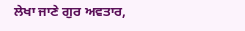ਲੇਖਾ ਜਾਣੇ ਗੁਰ ਅਵਤਾਰ,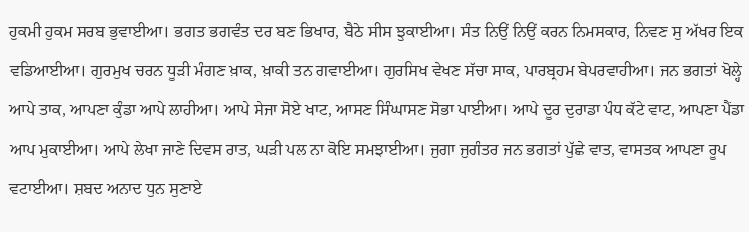ਹੁਕਮੀ ਹੁਕਮ ਸਰਬ ਭੁਵਾਈਆ। ਭਗਤ ਭਗਵੰਤ ਦਰ ਬਣ ਭਿਖਾਰ, ਬੈਠੇ ਸੀਸ ਝੁਕਾਈਆ। ਸੰਤ ਨਿਉਂ ਨਿਉਂ ਕਰਨ ਨਿਮਸਕਾਰ, ਨਿਵਣ ਸੁ ਅੱਖਰ ਇਕ ਵਡਿਆਈਆ। ਗੁਰਮੁਖ ਚਰਨ ਧੂੜੀ ਮੰਗਣ ਖ਼ਾਕ, ਖ਼ਾਕੀ ਤਨ ਗਵਾਈਆ। ਗੁਰਸਿਖ ਵੇਖਣ ਸੱਚਾ ਸਾਕ, ਪਾਰਬ੍ਰਹਮ ਬੇਪਰਵਾਹੀਆ। ਜਨ ਭਗਤਾਂ ਖੋਲ੍ਹੇ ਆਪੇ ਤਾਕ, ਆਪਣਾ ਕੁੰਡਾ ਆਪੇ ਲਾਹੀਆ। ਆਪੇ ਸੇਜਾ ਸੋਏ ਖਾਟ, ਆਸਣ ਸਿੰਘਾਸਣ ਸੋਭਾ ਪਾਈਆ। ਆਪੇ ਦੂਰ ਦੁਰਾਡਾ ਪੰਧ ਕੱਟੇ ਵਾਟ, ਆਪਣਾ ਪੈਂਡਾ ਆਪ ਮੁਕਾਈਆ। ਆਪੇ ਲੇਖਾ ਜਾਣੇ ਦਿਵਸ ਰਾਤ, ਘੜੀ ਪਲ ਨਾ ਕੋਇ ਸਮਝਾਈਆ। ਜੁਗਾ ਜੁਗੰਤਰ ਜਨ ਭਗਤਾਂ ਪੁੱਛੇ ਵਾਤ, ਵਾਸਤਕ ਆਪਣਾ ਰੂਪ ਵਟਾਈਆ। ਸ਼ਬਦ ਅਨਾਦ ਧੁਨ ਸੁਣਾਏ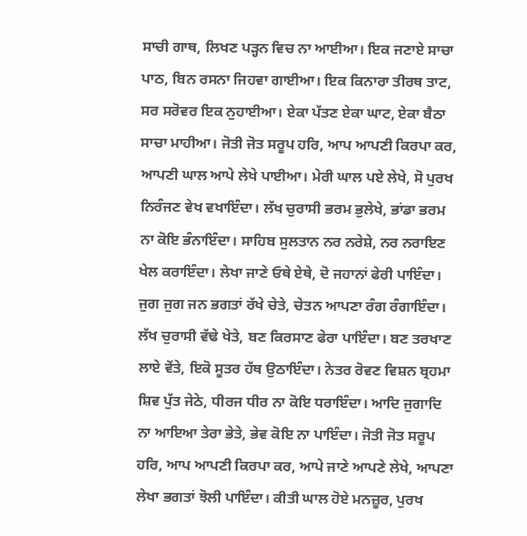ਸਾਚੀ ਗਾਥ, ਲਿਖਣ ਪੜ੍ਹਨ ਵਿਚ ਨਾ ਆਈਆ। ਇਕ ਜਣਾਏ ਸਾਚਾ ਪਾਠ, ਬਿਨ ਰਸਨਾ ਜਿਹਵਾ ਗਾਈਆ। ਇਕ ਕਿਨਾਰਾ ਤੀਰਥ ਤਾਟ, ਸਰ ਸਰੋਵਰ ਇਕ ਨੁਹਾਈਆ। ਏਕਾ ਪੱਤਣ ਏਕਾ ਘਾਟ, ਏਕਾ ਬੈਠਾ ਸਾਚਾ ਮਾਹੀਆ। ਜੋਤੀ ਜੋਤ ਸਰੂਪ ਹਰਿ, ਆਪ ਆਪਣੀ ਕਿਰਪਾ ਕਰ, ਆਪਣੀ ਘਾਲ ਆਪੇ ਲੇਖੇ ਪਾਈਆ। ਮੇਰੀ ਘਾਲ ਪਏ ਲੇਖੇ, ਸੋ ਪੁਰਖ ਨਿਰੰਜਣ ਵੇਖ ਵਖਾਇੰਦਾ। ਲੱਖ ਚੁਰਾਸੀ ਭਰਮ ਭੁਲੇਖੇ, ਭਾਂਡਾ ਭਰਮ ਨਾ ਕੋਇ ਭੰਨਾਇੰਦਾ। ਸਾਹਿਬ ਸੁਲਤਾਨ ਨਰ ਨਰੇਸ਼ੇ, ਨਰ ਨਰਾਇਣ ਖੇਲ ਕਰਾਇੰਦਾ। ਲੇਖਾ ਜਾਣੇ ਓਥੇ ਏਥੇ, ਦੋ ਜਹਾਨਾਂ ਫੇਰੀ ਪਾਇੰਦਾ। ਜੁਗ ਜੁਗ ਜਨ ਭਗਤਾਂ ਰੱਖੇ ਚੇਤੇ, ਚੇਤਨ ਆਪਣਾ ਰੰਗ ਰੰਗਾਇੰਦਾ। ਲੱਖ ਚੁਰਾਸੀ ਵੱਢੇ ਖੇਤੇ, ਬਣ ਕਿਰਸਾਣ ਫੇਰਾ ਪਾਇੰਦਾ। ਬਣ ਤਰਖਾਣ ਲਾਏ ਵੇਂਤੇ, ਇਕੋ ਸੂਤਰ ਹੱਥ ਉਠਾਇੰਦਾ। ਨੇਤਰ ਰੋਵਣ ਵਿਸ਼ਨ ਬ੍ਰਹਮਾ ਸ਼ਿਵ ਪੁੱਤ ਜੇਠੇ, ਧੀਰਜ ਧੀਰ ਨਾ ਕੋਇ ਧਰਾਇੰਦਾ। ਆਦਿ ਜੁਗਾਦਿ ਨਾ ਆਇਆ ਤੇਰਾ ਭੇਤੇ, ਭੇਵ ਕੋਇ ਨਾ ਪਾਇੰਦਾ। ਜੋਤੀ ਜੋਤ ਸਰੂਪ ਹਰਿ, ਆਪ ਆਪਣੀ ਕਿਰਪਾ ਕਰ, ਆਪੇ ਜਾਣੇ ਆਪਣੇ ਲੇਖੇ, ਆਪਣਾ ਲੇਖਾ ਭਗਤਾਂ ਝੋਲੀ ਪਾਇੰਦਾ। ਕੀਤੀ ਘਾਲ ਹੋਏ ਮਨਜ਼ੂਰ, ਪੁਰਖ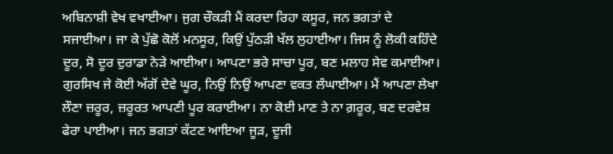ਅਬਿਨਾਸ਼ੀ ਵੇਖ ਵਖਾਈਆ। ਜੁਗ ਚੌਕੜੀ ਮੈਂ ਕਰਦਾ ਰਿਹਾ ਕਸੂਰ, ਜਨ ਭਗਤਾਂ ਦੇ ਸਜਾਈਆ। ਜਾ ਕੇ ਪੁੱਛੋ ਕੋਲੋਂ ਮਨਸੂਰ, ਕਿਉਂ ਪੁੱਠੜੀ ਖੱਲ ਲੁਹਾਈਆ। ਜਿਸ ਨੂੰ ਲੋਕੀ ਕਹਿੰਦੇ ਦੂਰ, ਸੋ ਦੂਰ ਦੁਰਾਡਾ ਨੇੜੇ ਆਈਆ। ਆਪਣਾ ਭਰੇ ਸਾਚਾ ਪੂਰ, ਬਣ ਮਲਾਹ ਸੇਵ ਕਮਾਈਆ। ਗੁਰਸਿਖ ਜੇ ਕੋਈ ਅੱਗੋਂ ਦੇਵੇ ਘੂਰ, ਨਿਉਂ ਨਿਉਂ ਆਪਣਾ ਵਕਤ ਲੰਘਾਈਆ। ਮੈਂ ਆਪਣਾ ਲੇਖਾ ਲੌਣਾ ਜ਼ਰੂਰ, ਜ਼ਰੂਰਤ ਆਪਣੀ ਪੂਰ ਕਰਾਈਆ। ਨਾ ਕੋਈ ਮਾਣ ਤੇ ਨਾ ਗ਼ਰੂਰ, ਬਣ ਦਰਵੇਸ਼ ਫੇਰਾ ਪਾਈਆ। ਜਨ ਭਗਤਾਂ ਕੱਟਣ ਆਇਆ ਜੂੜ, ਦੂਜੀ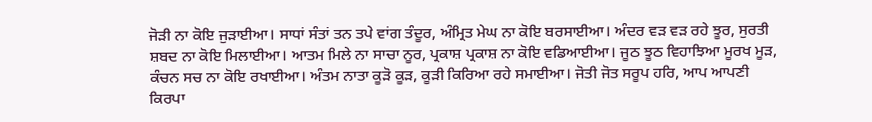ਜੋੜੀ ਨਾ ਕੋਇ ਜੁੜਾਈਆ। ਸਾਧਾਂ ਸੰਤਾਂ ਤਨ ਤਪੇ ਵਾਂਗ ਤੰਦੂਰ, ਅੰਮ੍ਰਿਤ ਮੇਘ ਨਾ ਕੋਇ ਬਰਸਾਈਆ। ਅੰਦਰ ਵੜ ਵੜ ਰਹੇ ਝੂਰ, ਸੁਰਤੀ ਸ਼ਬਦ ਨਾ ਕੋਇ ਮਿਲਾਈਆ। ਆਤਮ ਮਿਲੇ ਨਾ ਸਾਚਾ ਨੂਰ, ਪ੍ਰਕਾਸ਼ ਪ੍ਰਕਾਸ਼ ਨਾ ਕੋਇ ਵਡਿਆਈਆ। ਜੂਠ ਝੂਠ ਵਿਹਾਝਿਆ ਮੂਰਖ ਮੂੜ, ਕੰਚਨ ਸਚ ਨਾ ਕੋਇ ਰਖਾਈਆ। ਅੰਤਮ ਨਾਤਾ ਕੂੜੋ ਕੂੜ, ਕੂੜੀ ਕਿਰਿਆ ਰਹੇ ਸਮਾਈਆ। ਜੋਤੀ ਜੋਤ ਸਰੂਪ ਹਰਿ, ਆਪ ਆਪਣੀ ਕਿਰਪਾ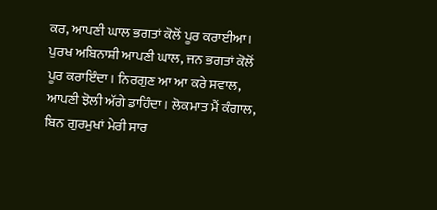ਕਰ, ਆਪਣੀ ਘਾਲ ਭਗਤਾਂ ਕੋਲੋਂ ਪੂਰ ਕਰਾਈਆ। ਪੁਰਖ ਅਬਿਨਾਸ਼ੀ ਆਪਣੀ ਘਾਲ, ਜਨ ਭਗਤਾਂ ਕੋਲੋਂ ਪੂਰ ਕਰਾਇੰਦਾ। ਨਿਰਗੁਣ ਆ ਆ ਕਰੇ ਸਵਾਲ, ਆਪਣੀ ਝੋਲੀ ਅੱਗੇ ਡਾਹਿੰਦਾ। ਲੋਕਮਾਤ ਮੈਂ ਕੰਗਾਲ, ਬਿਨ ਗੁਰਮੁਖਾਂ ਮੇਰੀ ਸਾਰ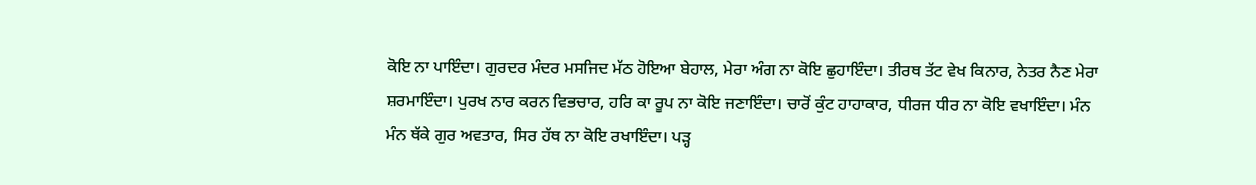ਕੋਇ ਨਾ ਪਾਇੰਦਾ। ਗੁਰਦਰ ਮੰਦਰ ਮਸਜਿਦ ਮੱਠ ਹੋਇਆ ਬੇਹਾਲ, ਮੇਰਾ ਅੰਗ ਨਾ ਕੋਇ ਛੁਹਾਇੰਦਾ। ਤੀਰਥ ਤੱਟ ਵੇਖ ਕਿਨਾਰ, ਨੇਤਰ ਨੈਣ ਮੇਰਾ ਸ਼ਰਮਾਇੰਦਾ। ਪੁਰਖ ਨਾਰ ਕਰਨ ਵਿਭਚਾਰ, ਹਰਿ ਕਾ ਰੂਪ ਨਾ ਕੋਇ ਜਣਾਇੰਦਾ। ਚਾਰੋਂ ਕੁੰਟ ਹਾਹਾਕਾਰ, ਧੀਰਜ ਧੀਰ ਨਾ ਕੋਇ ਵਖਾਇੰਦਾ। ਮੰਨ ਮੰਨ ਥੱਕੇ ਗੁਰ ਅਵਤਾਰ, ਸਿਰ ਹੱਥ ਨਾ ਕੋਇ ਰਖਾਇੰਦਾ। ਪੜ੍ਹ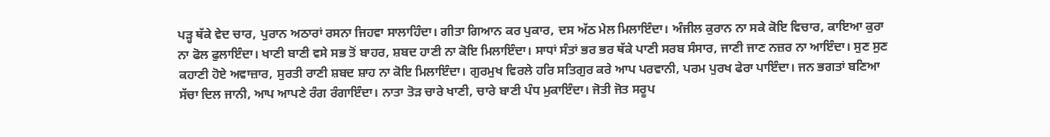ਪੜ੍ਹ ਥੱਕੇ ਵੇਦ ਚਾਰ, ਪੁਰਾਨ ਅਠਾਰਾਂ ਰਸਨਾ ਜਿਹਵਾ ਸਾਲਾਹਿੰਦਾ। ਗੀਤਾ ਗਿਆਨ ਕਰ ਪੁਕਾਰ, ਦਸ ਅੱਠ ਮੇਲ ਮਿਲਾਇੰਦਾ। ਅੰਜੀਲ ਕੁਰਾਨ ਨਾ ਸਕੇ ਕੋਇ ਵਿਚਾਰ, ਕਾਇਆ ਕੁਰਾ ਨਾ ਫੋਲ ਫੁਲਾਇੰਦਾ। ਖਾਣੀ ਬਾਣੀ ਵਸੇ ਸਭ ਤੋਂ ਬਾਹਰ, ਸ਼ਬਦ ਹਾਣੀ ਨਾ ਕੋਇ ਮਿਲਾਇੰਦਾ। ਸਾਧਾਂ ਸੰਤਾਂ ਭਰ ਭਰ ਥੱਕੇ ਪਾਣੀ ਸਰਬ ਸੰਸਾਰ, ਜਾਣੀ ਜਾਣ ਨਜ਼ਰ ਨਾ ਆਇੰਦਾ। ਸੁਣ ਸੁਣ ਕਹਾਣੀ ਹੋਏ ਅਵਾਜ਼ਾਰ, ਸੁਰਤੀ ਰਾਣੀ ਸ਼ਬਦ ਸ਼ਾਹ ਨਾ ਕੋਇ ਮਿਲਾਇੰਦਾ। ਗੁਰਮੁਖ ਵਿਰਲੇ ਹਰਿ ਸਤਿਗੁਰ ਕਰੇ ਆਪ ਪਰਵਾਨੀ, ਪਰਮ ਪੁਰਖ ਫੇਰਾ ਪਾਇੰਦਾ। ਜਨ ਭਗਤਾਂ ਬਣਿਆ ਸੱਚਾ ਦਿਲ ਜਾਨੀ, ਆਪ ਆਪਣੇ ਰੰਗ ਰੰਗਾਇੰਦਾ। ਨਾਤਾ ਤੋੜ ਚਾਰੇ ਖਾਣੀ, ਚਾਰੇ ਬਾਣੀ ਪੰਧ ਮੁਕਾਇੰਦਾ। ਜੋਤੀ ਜੋਤ ਸਰੂਪ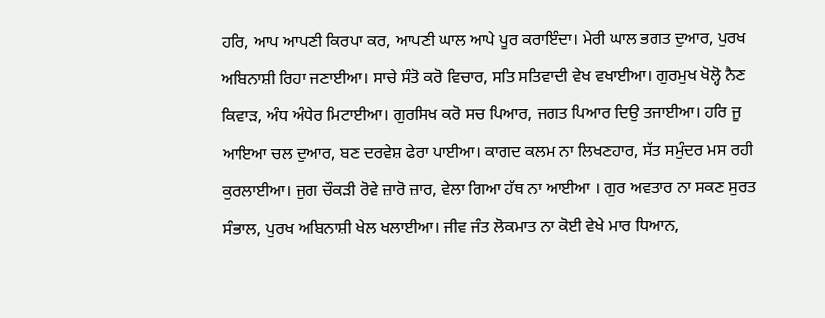ਹਰਿ, ਆਪ ਆਪਣੀ ਕਿਰਪਾ ਕਰ, ਆਪਣੀ ਘਾਲ ਆਪੇ ਪੂਰ ਕਰਾਇੰਦਾ। ਮੇਰੀ ਘਾਲ ਭਗਤ ਦੁਆਰ, ਪੁਰਖ ਅਬਿਨਾਸ਼ੀ ਰਿਹਾ ਜਣਾਈਆ। ਸਾਚੇ ਸੰਤੋ ਕਰੋ ਵਿਚਾਰ, ਸਤਿ ਸਤਿਵਾਦੀ ਵੇਖ ਵਖਾਈਆ। ਗੁਰਮੁਖ ਖੋਲ੍ਹੋ ਨੈਣ ਕਿਵਾੜ, ਅੰਧ ਅੰਧੇਰ ਮਿਟਾਈਆ। ਗੁਰਸਿਖ ਕਰੋ ਸਚ ਪਿਆਰ, ਜਗਤ ਪਿਆਰ ਦਿਉ ਤਜਾਈਆ। ਹਰਿ ਜੂ ਆਇਆ ਚਲ ਦੁਆਰ, ਬਣ ਦਰਵੇਸ਼ ਫੇਰਾ ਪਾਈਆ। ਕਾਗਦ ਕਲਮ ਨਾ ਲਿਖਣਹਾਰ, ਸੱਤ ਸਮੁੰਦਰ ਮਸ ਰਹੀ ਕੁਰਲਾਈਆ। ਜੁਗ ਚੌਕੜੀ ਰੋਵੇ ਜ਼ਾਰੋ ਜ਼ਾਰ, ਵੇਲਾ ਗਿਆ ਹੱਥ ਨਾ ਆਈਆ । ਗੁਰ ਅਵਤਾਰ ਨਾ ਸਕਣ ਸੁਰਤ ਸੰਭਾਲ, ਪੁਰਖ ਅਬਿਨਾਸ਼ੀ ਖੇਲ ਖਲਾਈਆ। ਜੀਵ ਜੰਤ ਲੋਕਮਾਤ ਨਾ ਕੋਈ ਵੇਖੇ ਮਾਰ ਧਿਆਨ,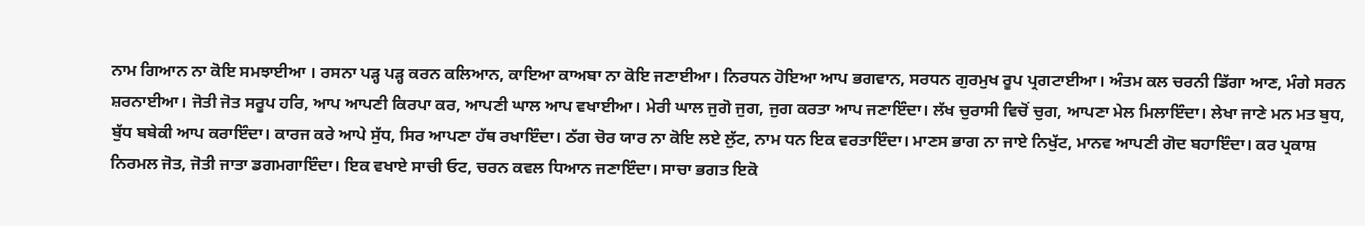ਨਾਮ ਗਿਆਨ ਨਾ ਕੋਇ ਸਮਝਾਈਆ । ਰਸਨਾ ਪੜ੍ਹ ਪੜ੍ਹ ਕਰਨ ਕਲਿਆਨ, ਕਾਇਆ ਕਾਅਬਾ ਨਾ ਕੋਇ ਜਣਾਈਆ। ਨਿਰਧਨ ਹੋਇਆ ਆਪ ਭਗਵਾਨ, ਸਰਧਨ ਗੁਰਮੁਖ ਰੂਪ ਪ੍ਰਗਟਾਈਆ। ਅੰਤਮ ਕਲ ਚਰਨੀ ਡਿੱਗਾ ਆਣ, ਮੰਗੇ ਸਰਨ ਸ਼ਰਨਾਈਆ। ਜੋਤੀ ਜੋਤ ਸਰੂਪ ਹਰਿ, ਆਪ ਆਪਣੀ ਕਿਰਪਾ ਕਰ, ਆਪਣੀ ਘਾਲ ਆਪ ਵਖਾਈਆ। ਮੇਰੀ ਘਾਲ ਜੁਗੋ ਜੁਗ, ਜੁਗ ਕਰਤਾ ਆਪ ਜਣਾਇੰਦਾ। ਲੱਖ ਚੁਰਾਸੀ ਵਿਚੋਂ ਚੁਗ, ਆਪਣਾ ਮੇਲ ਮਿਲਾਇੰਦਾ। ਲੇਖਾ ਜਾਣੇ ਮਨ ਮਤ ਬੁਧ, ਬੁੱਧ ਬਬੇਕੀ ਆਪ ਕਰਾਇੰਦਾ। ਕਾਰਜ ਕਰੇ ਆਪੇ ਸੁੱਧ, ਸਿਰ ਆਪਣਾ ਹੱਥ ਰਖਾਇੰਦਾ। ਠੱਗ ਚੋਰ ਯਾਰ ਨਾ ਕੋਇ ਲਏ ਲੁੱਟ, ਨਾਮ ਧਨ ਇਕ ਵਰਤਾਇੰਦਾ। ਮਾਣਸ ਭਾਗ ਨਾ ਜਾਏ ਨਿਖੁੱਟ, ਮਾਨਵ ਆਪਣੀ ਗੋਦ ਬਹਾਇੰਦਾ। ਕਰ ਪ੍ਰਕਾਸ਼ ਨਿਰਮਲ ਜੋਤ, ਜੋਤੀ ਜਾਤਾ ਡਗਮਗਾਇੰਦਾ। ਇਕ ਵਖਾਏ ਸਾਚੀ ਓਟ, ਚਰਨ ਕਵਲ ਧਿਆਨ ਜਣਾਇੰਦਾ। ਸਾਚਾ ਭਗਤ ਇਕੋ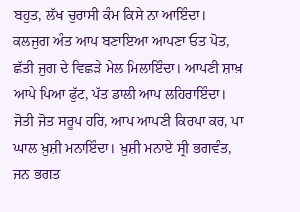ਬਹੁਤ, ਲੱਖ ਚੁਰਾਸੀ ਕੰਮ ਕਿਸੇ ਨਾ ਆਇੰਦਾ। ਕਲਜੁਗ ਅੰਤ ਆਪ ਬਣਾਇਆ ਆਪਣਾ ਓਤ ਪੋਤ, ਛੱਤੀ ਜੁਗ ਦੇ ਵਿਛੜੇ ਮੇਲ ਮਿਲਾਇੰਦਾ। ਆਪਣੀ ਸ਼ਾਖ਼ ਆਪੇ ਪਿਆ ਫੁੱਟ, ਪੱਤ ਡਾਲੀ ਆਪ ਲਹਿਰਾਇੰਦਾ। ਜੋਤੀ ਜੋਤ ਸਰੂਪ ਹਰਿ, ਆਪ ਆਪਣੀ ਕਿਰਪਾ ਕਰ, ਪਾ ਘਾਲ ਖ਼ੁਸ਼ੀ ਮਨਾਇੰਦਾ। ਖ਼ੁਸ਼ੀ ਮਨਾਏ ਸ੍ਰੀ ਭਗਵੰਤ, ਜਨ ਭਗਤ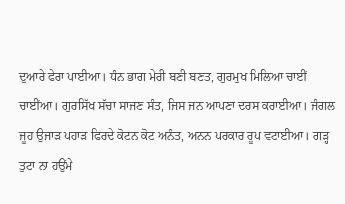ਦੁਆਰੇ ਫੇਰਾ ਪਾਈਆ। ਧੰਨ ਭਾਗ ਮੇਰੀ ਬਣੀ ਬਣਤ, ਗੁਰਮੁਖ ਮਿਲਿਆ ਚਾਈਂ ਚਾਈਂਆ। ਗੁਰਸਿੱਖ ਸੱਚਾ ਸਾਜਣ ਸੰਤ, ਜਿਸ ਜਨ ਆਪਣਾ ਦਰਸ ਕਰਾਈਆ। ਜੰਗਲ ਜੂਹ ਉਜਾੜ ਪਹਾੜ ਫਿਰਦੇ ਕੋਟਨ ਕੋਟ ਅਨੰਤ, ਅਨਨ ਪਰਕਾਰ ਰੂਪ ਵਟਾਈਆ। ਗੜ੍ਹ ਤੁਟਾ ਨਾ ਹਉਂਮੇ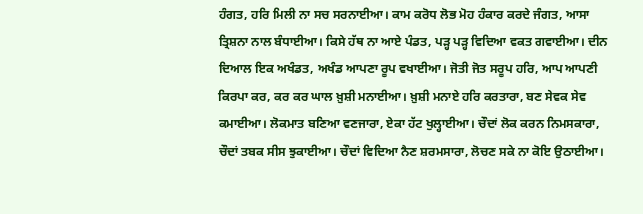ਹੰਗਤ, ਹਰਿ ਮਿਲੀ ਨਾ ਸਚ ਸਰਨਾਈਆ। ਕਾਮ ਕਰੋਧ ਲੋਭ ਮੋਹ ਹੰਕਾਰ ਕਰਦੇ ਜੰਗਤ, ਆਸਾ ਤ੍ਰਿਸ਼ਨਾ ਨਾਲ ਬੰਧਾਈਆ। ਕਿਸੇ ਹੱਥ ਨਾ ਆਏ ਪੰਡਤ, ਪੜ੍ਹ ਪੜ੍ਹ ਵਿਦਿਆ ਵਕਤ ਗਵਾਈਆ। ਦੀਨ ਦਿਆਲ ਇਕ ਅਖੰਡਤ, ਅਖੰਡ ਆਪਣਾ ਰੂਪ ਵਖਾਈਆ। ਜੋਤੀ ਜੋਤ ਸਰੂਪ ਹਰਿ, ਆਪ ਆਪਣੀ ਕਿਰਪਾ ਕਰ, ਕਰ ਕਰ ਘਾਲ ਖ਼ੁਸ਼ੀ ਮਨਾਈਆ। ਖ਼ੁਸ਼ੀ ਮਨਾਏ ਹਰਿ ਕਰਤਾਰਾ, ਬਣ ਸੇਵਕ ਸੇਵ ਕਮਾਈਆ। ਲੋਕਮਾਤ ਬਣਿਆ ਵਣਜਾਰਾ, ਏਕਾ ਹੱਟ ਖੁਲ੍ਹਾਈਆ। ਚੌਦਾਂ ਲੋਕ ਕਰਨ ਨਿਮਸਕਾਰਾ, ਚੌਦਾਂ ਤਬਕ ਸੀਸ ਝੁਕਾਈਆ। ਚੌਦਾਂ ਵਿਦਿਆ ਨੈਣ ਸ਼ਰਮਸਾਰਾ, ਲੋਚਣ ਸਕੇ ਨਾ ਕੋਇ ਉਠਾਈਆ।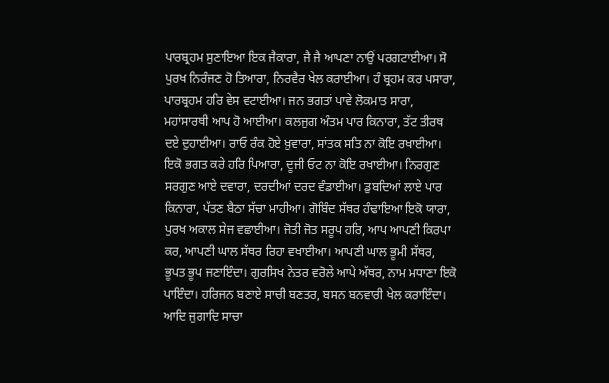ਪਾਰਬ੍ਰਹਮ ਸੁਣਾਇਆ ਇਕ ਜੈਕਾਰਾ, ਜੈ ਜੈ ਆਪਣਾ ਨਾਉਂ ਪਰਗਟਾਈਆ। ਸੋ ਪੁਰਖ ਨਿਰੰਜਣ ਹੋ ਤਿਆਰਾ, ਨਿਰਵੈਰ ਖੇਲ ਕਰਾਈਆ। ਹੰ ਬ੍ਰਹਮ ਕਰ ਪਸਾਰਾ, ਪਾਰਬ੍ਰਹਮ ਹਰਿ ਵੇਸ ਵਟਾਈਆ। ਜਨ ਭਗਤਾਂ ਪਾਵੇ ਲੋਕਮਾਤ ਸਾਰਾ, ਮਹਾਂਸਾਰਥੀ ਆਪ ਹੋ ਆਈਆ। ਕਲਜੁਗ ਅੰਤਮ ਪਾਰ ਕਿਨਾਰਾ, ਤੱਟ ਤੀਰਥ ਦਏ ਦੁਹਾਈਆ। ਰਾਓ ਰੰਕ ਹੋਏ ਖ਼ੁਵਾਰਾ, ਸਾਂਤਕ ਸਤਿ ਨਾ ਕੋਇ ਰਖਾਈਆ। ਇਕੋ ਭਗਤ ਕਰੇ ਹਰਿ ਪਿਆਰਾ, ਦੂਜੀ ਓਟ ਨਾ ਕੋਇ ਰਖਾਈਆ। ਨਿਰਗੁਣ ਸਰਗੁਣ ਆਏ ਦਵਾਰਾ, ਦਰਦੀਆਂ ਦਰਦ ਵੰਡਾਈਆ। ਡੁਬਦਿਆਂ ਲਾਏ ਪਾਰ ਕਿਨਾਰਾ, ਪੱਤਣ ਬੈਠਾ ਸੱਚਾ ਮਾਹੀਆ। ਗੋਬਿੰਦ ਸੱਥਰ ਹੰਢਾਇਆ ਇਕੋ ਯਾਰਾ, ਪੁਰਖ ਅਕਾਲ ਸੇਜ ਵਛਾਈਆ। ਜੋਤੀ ਜੋਤ ਸਰੂਪ ਹਰਿ, ਆਪ ਆਪਣੀ ਕਿਰਪਾ ਕਰ, ਆਪਣੀ ਘਾਲ ਸੱਥਰ ਰਿਹਾ ਵਖਾਈਆ। ਆਪਣੀ ਘਾਲ ਭੂਮੀ ਸੱਥਰ, ਭੂਪਤ ਭੂਪ ਜਣਾਇੰਦਾ। ਗੁਰਸਿਖ ਨੇਤਰ ਵਰੋਲੇ ਆਪੇ ਅੱਥਰ, ਨਾਮ ਮਧਾਣਾ ਇਕੋ ਪਾਇੰਦਾ। ਹਰਿਜਨ ਬਣਾਏ ਸਾਚੀ ਬਣਤਰ, ਬਸਨ ਬਨਵਾਰੀ ਖੇਲ ਕਰਾਇੰਦਾ। ਆਦਿ ਜੁਗਾਦਿ ਸਾਚਾ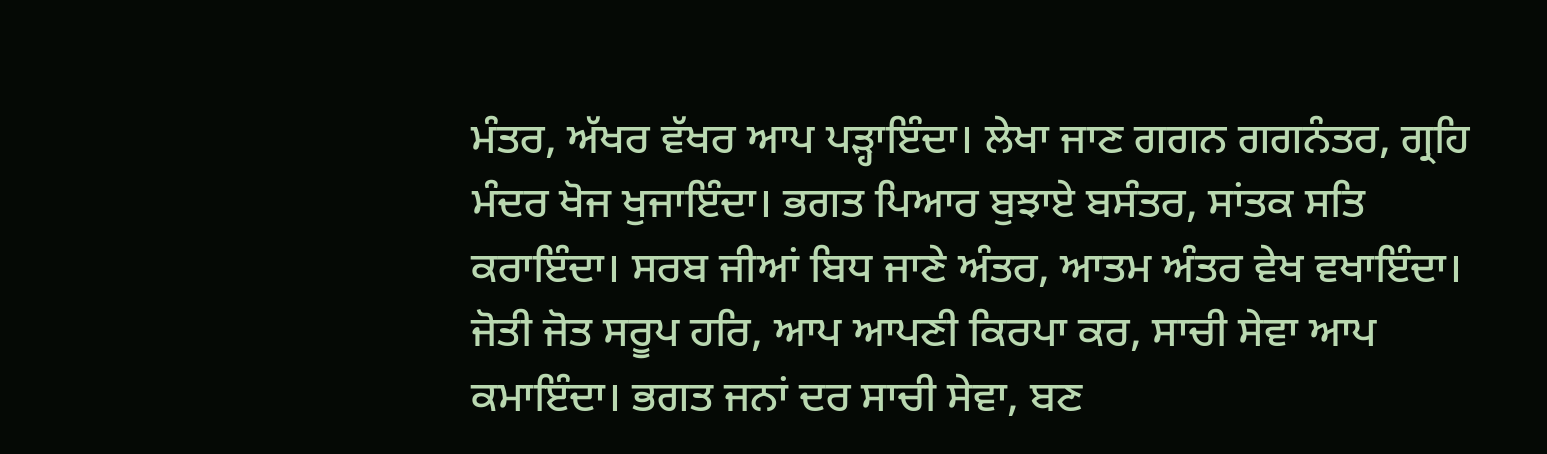ਮੰਤਰ, ਅੱਖਰ ਵੱਖਰ ਆਪ ਪੜ੍ਹਾਇੰਦਾ। ਲੇਖਾ ਜਾਣ ਗਗਨ ਗਗਨੰਤਰ, ਗ੍ਰਹਿ ਮੰਦਰ ਖੋਜ ਖੁਜਾਇੰਦਾ। ਭਗਤ ਪਿਆਰ ਬੁਝਾਏ ਬਸੰਤਰ, ਸਾਂਤਕ ਸਤਿ ਕਰਾਇੰਦਾ। ਸਰਬ ਜੀਆਂ ਬਿਧ ਜਾਣੇ ਅੰਤਰ, ਆਤਮ ਅੰਤਰ ਵੇਖ ਵਖਾਇੰਦਾ। ਜੋਤੀ ਜੋਤ ਸਰੂਪ ਹਰਿ, ਆਪ ਆਪਣੀ ਕਿਰਪਾ ਕਰ, ਸਾਚੀ ਸੇਵਾ ਆਪ ਕਮਾਇੰਦਾ। ਭਗਤ ਜਨਾਂ ਦਰ ਸਾਚੀ ਸੇਵਾ, ਬਣ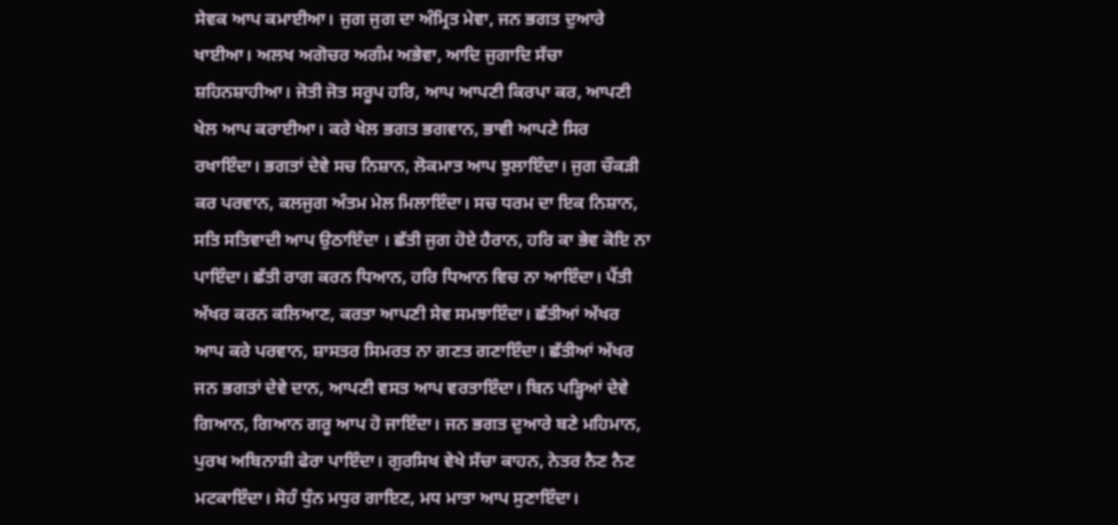ਸੇਵਕ ਆਪ ਕਮਾਈਆ। ਜੁਗ ਜੁਗ ਦਾ ਅੰਮ੍ਰਿਤ ਮੇਵਾ, ਜਨ ਭਗਤ ਦੁਆਰੇ ਖਾਈਆ। ਅਲਖ ਅਗੋਚਰ ਅਗੰਮ ਅਭੇਵਾ, ਆਦਿ ਜੁਗਾਦਿ ਸੱਚਾ ਸ਼ਹਿਨਸ਼ਾਹੀਆ। ਜੋਤੀ ਜੋਤ ਸਰੂਪ ਹਰਿ, ਆਪ ਆਪਣੀ ਕਿਰਪਾ ਕਰ, ਆਪਣੀ ਖੇਲ ਆਪ ਕਰਾਈਆ। ਕਰੇ ਖੇਲ ਭਗਤ ਭਗਵਾਨ, ਭਾਵੀ ਆਪਣੇ ਸਿਰ ਰਖਾਇੰਦਾ। ਭਗਤਾਂ ਦੇਵੇ ਸਚ ਨਿਸ਼ਾਨ, ਲੋਕਮਾਤ ਆਪ ਝੁਲਾਇੰਦਾ। ਜੁਗ ਚੌਕੜੀ ਕਰ ਪਰਵਾਨ, ਕਲਜੁਗ ਅੰਤਮ ਮੇਲ ਮਿਲਾਇੰਦਾ। ਸਚ ਧਰਮ ਦਾ ਇਕ ਨਿਸ਼ਾਨ, ਸਤਿ ਸਤਿਵਾਦੀ ਆਪ ਉਠਾਇੰਦਾ । ਛੱਤੀ ਜੁਗ ਹੋਏ ਹੈਰਾਨ, ਹਰਿ ਕਾ ਭੇਵ ਕੋਇ ਨਾ ਪਾਇੰਦਾ। ਛੱਤੀ ਰਾਗ ਕਰਨ ਧਿਆਨ, ਹਰਿ ਧਿਆਨ ਵਿਚ ਨਾ ਆਇੰਦਾ। ਪੈਂਤੀ ਅੱਖਰ ਕਰਨ ਕਲਿਆਣ, ਕਰਤਾ ਆਪਣੀ ਸੇਵ ਸਮਝਾਇੰਦਾ। ਛੱਤੀਆਂ ਅੱਖਰ ਆਪ ਕਰੇ ਪਰਵਾਨ, ਸ਼ਾਸਤਰ ਸਿਮਰਤ ਨਾ ਗਣਤ ਗਣਾਇੰਦਾ। ਛੱਤੀਆਂ ਅੱਖਰ ਜਨ ਭਗਤਾਂ ਦੇਵੇ ਦਾਨ, ਆਪਣੀ ਵਸਤ ਆਪ ਵਰਤਾਇੰਦਾ। ਬਿਨ ਪੜ੍ਹਿਆਂ ਦੇਵੇ ਗਿਆਨ, ਗਿਆਨ ਗਰੂ ਆਪ ਹੋ ਜਾਇੰਦਾ। ਜਨ ਭਗਤ ਦੁਆਰੇ ਬਣੇ ਮਹਿਮਾਨ, ਪੁਰਖ ਅਬਿਨਾਸ਼ੀ ਫੇਰਾ ਪਾਇੰਦਾ। ਗੁਰਸਿਖ ਵੇਖੇ ਸੱਚਾ ਕਾਹਨ, ਨੇਤਰ ਨੈਣ ਨੈਣ ਮਟਕਾਇੰਦਾ। ਸੋਹੰ ਧੁੰਨ ਮਧੁਰ ਗਾਇਣ, ਮਧ ਮਾਤਾ ਆਪ ਸੁਣਾਇੰਦਾ।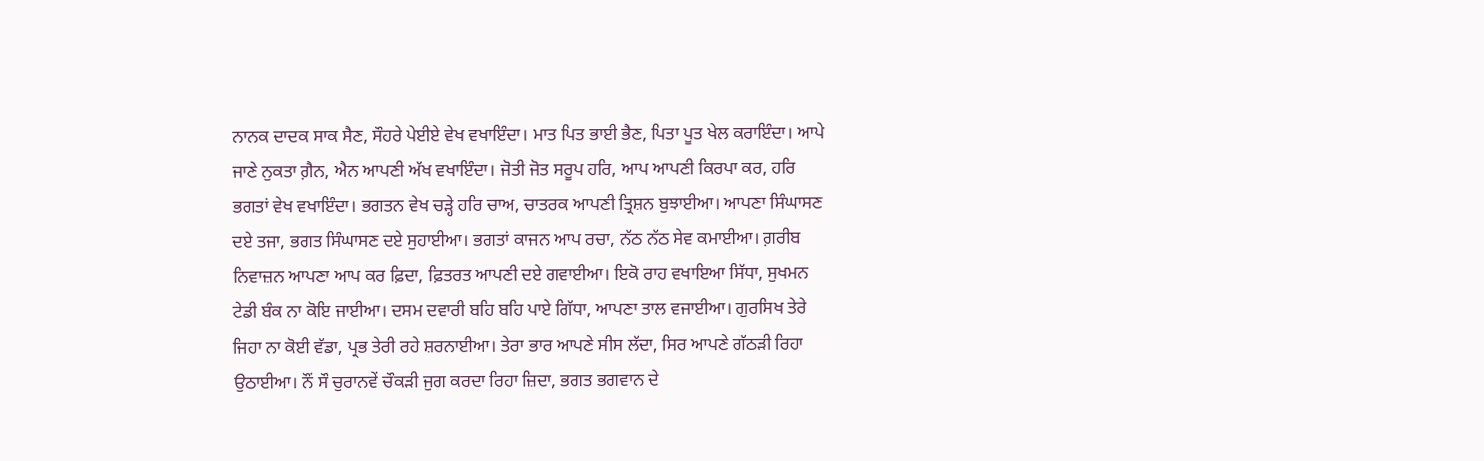ਨਾਨਕ ਦਾਦਕ ਸਾਕ ਸੈਣ, ਸੌਹਰੇ ਪੇਈਏ ਵੇਖ ਵਖਾਇੰਦਾ। ਮਾਤ ਪਿਤ ਭਾਈ ਭੈਣ, ਪਿਤਾ ਪੂਤ ਖੇਲ ਕਰਾਇੰਦਾ। ਆਪੇ ਜਾਣੇ ਨੁਕਤਾ ਗ਼ੈਨ, ਐਨ ਆਪਣੀ ਅੱਖ ਵਖਾਇੰਦਾ। ਜੋਤੀ ਜੋਤ ਸਰੂਪ ਹਰਿ, ਆਪ ਆਪਣੀ ਕਿਰਪਾ ਕਰ, ਹਰਿ ਭਗਤਾਂ ਵੇਖ ਵਖਾਇੰਦਾ। ਭਗਤਨ ਵੇਖ ਚੜ੍ਹੇ ਹਰਿ ਚਾਅ, ਚਾਤਰਕ ਆਪਣੀ ਤ੍ਰਿਸ਼ਨ ਬੁਝਾਈਆ। ਆਪਣਾ ਸਿੰਘਾਸਣ ਦਏ ਤਜਾ, ਭਗਤ ਸਿੰਘਾਸਣ ਦਏ ਸੁਹਾਈਆ। ਭਗਤਾਂ ਕਾਜਨ ਆਪ ਰਚਾ, ਨੱਠ ਨੱਠ ਸੇਵ ਕਮਾਈਆ। ਗ਼ਰੀਬ ਨਿਵਾਜ਼ਨ ਆਪਣਾ ਆਪ ਕਰ ਫ਼ਿਦਾ, ਫ਼ਿਤਰਤ ਆਪਣੀ ਦਏ ਗਵਾਈਆ। ਇਕੋ ਰਾਹ ਵਖਾਇਆ ਸਿੱਧਾ, ਸੁਖਮਨ ਟੇਡੀ ਬੰਕ ਨਾ ਕੋਇ ਜਾਈਆ। ਦਸਮ ਦਵਾਰੀ ਬਹਿ ਬਹਿ ਪਾਏ ਗਿੱਧਾ, ਆਪਣਾ ਤਾਲ ਵਜਾਈਆ। ਗੁਰਸਿਖ ਤੇਰੇ ਜਿਹਾ ਨਾ ਕੋਈ ਵੱਡਾ, ਪ੍ਰਭ ਤੇਰੀ ਰਹੇ ਸ਼ਰਨਾਈਆ। ਤੇਰਾ ਭਾਰ ਆਪਣੇ ਸੀਸ ਲੱਦਾ, ਸਿਰ ਆਪਣੇ ਗੱਠੜੀ ਰਿਹਾ ਉਠਾਈਆ। ਨੌਂ ਸੌ ਚੁਰਾਨਵੇਂ ਚੌਕੜੀ ਜੁਗ ਕਰਦਾ ਰਿਹਾ ਜ਼ਿਦਾ, ਭਗਤ ਭਗਵਾਨ ਦੇ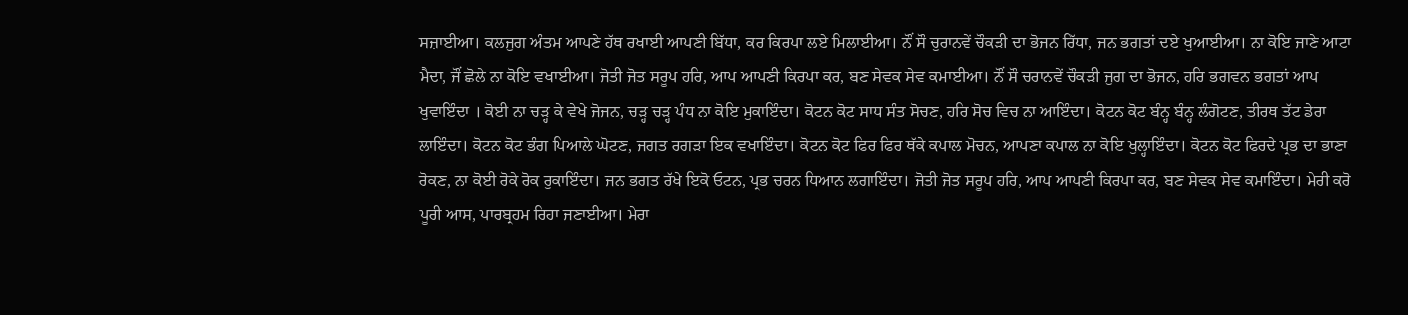ਸਜ਼ਾਈਆ। ਕਲਜੁਗ ਅੰਤਮ ਆਪਣੇ ਹੱਥ ਰਖਾਈ ਆਪਣੀ ਬਿੱਧਾ, ਕਰ ਕਿਰਪਾ ਲਏ ਮਿਲਾਈਆ। ਨੌਂ ਸੌ ਚੁਰਾਨਵੇਂ ਚੌਕੜੀ ਦਾ ਭੋਜਨ ਰਿੱਧਾ, ਜਨ ਭਗਤਾਂ ਦਏ ਖੁਆਈਆ। ਨਾ ਕੋਇ ਜਾਣੇ ਆਟਾ ਮੈਦਾ, ਜੌਂ ਛੋਲੇ ਨਾ ਕੋਇ ਵਖਾਈਆ। ਜੋਤੀ ਜੋਤ ਸਰੂਪ ਹਰਿ, ਆਪ ਆਪਣੀ ਕਿਰਪਾ ਕਰ, ਬਣ ਸੇਵਕ ਸੇਵ ਕਮਾਈਆ। ਨੌਂ ਸੌ ਚਰਾਨਵੇਂ ਚੌਕੜੀ ਜੁਗ ਦਾ ਭੋਜਨ, ਹਰਿ ਭਗਵਨ ਭਗਤਾਂ ਆਪ ਖੁਵਾਇੰਦਾ । ਕੋਈ ਨਾ ਚੜ੍ਹ ਕੇ ਵੇਖੇ ਜੋਜਨ, ਚੜ੍ਹ ਚੜ੍ਹ ਪੰਧ ਨਾ ਕੋਇ ਮੁਕਾਇੰਦਾ। ਕੋਟਨ ਕੋਟ ਸਾਧ ਸੰਤ ਸੋਚਣ, ਹਰਿ ਸੋਚ ਵਿਚ ਨਾ ਆਇੰਦਾ। ਕੋਟਨ ਕੋਟ ਬੰਨ੍ਹ ਬੰਨ੍ਹ ਲੰਗੋਟਣ, ਤੀਰਥ ਤੱਟ ਡੇਰਾ ਲਾਇੰਦਾ। ਕੋਟਨ ਕੋਟ ਭੰਗ ਪਿਆਲੇ ਘੋਟਣ, ਜਗਤ ਰਗੜਾ ਇਕ ਵਖਾਇੰਦਾ। ਕੋਟਨ ਕੋਟ ਫਿਰ ਫਿਰ ਥੱਕੇ ਕਪਾਲ ਮੋਚਨ, ਆਪਣਾ ਕਪਾਲ ਨਾ ਕੋਇ ਖੁਲ੍ਹਾਇੰਦਾ। ਕੋਟਨ ਕੋਟ ਫਿਰਦੇ ਪ੍ਰਭ ਦਾ ਭਾਣਾ ਰੋਕਣ, ਨਾ ਕੋਈ ਰੋਕੇ ਰੋਕ ਰੁਕਾਇੰਦਾ। ਜਨ ਭਗਤ ਰੱਖੇ ਇਕੋ ਓਟਨ, ਪ੍ਰਭ ਚਰਨ ਧਿਆਨ ਲਗਾਇੰਦਾ। ਜੋਤੀ ਜੋਤ ਸਰੂਪ ਹਰਿ, ਆਪ ਆਪਣੀ ਕਿਰਪਾ ਕਰ, ਬਣ ਸੇਵਕ ਸੇਵ ਕਮਾਇੰਦਾ। ਮੇਰੀ ਕਰੋ ਪੂਰੀ ਆਸ, ਪਾਰਬ੍ਰਹਮ ਰਿਹਾ ਜਣਾਈਆ। ਮੇਰਾ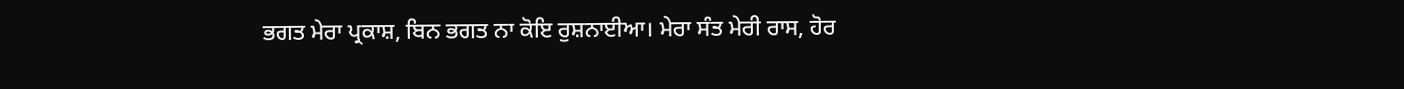ਭਗਤ ਮੇਰਾ ਪ੍ਰਕਾਸ਼, ਬਿਨ ਭਗਤ ਨਾ ਕੋਇ ਰੁਸ਼ਨਾਈਆ। ਮੇਰਾ ਸੰਤ ਮੇਰੀ ਰਾਸ, ਹੋਰ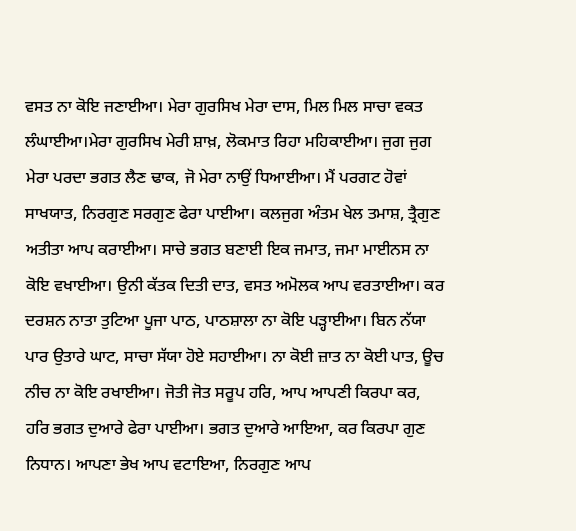ਵਸਤ ਨਾ ਕੋਇ ਜਣਾਈਆ। ਮੇਰਾ ਗੁਰਸਿਖ ਮੇਰਾ ਦਾਸ, ਮਿਲ ਮਿਲ ਸਾਚਾ ਵਕਤ ਲੰਘਾਈਆ।ਮੇਰਾ ਗੁਰਸਿਖ ਮੇਰੀ ਸ਼ਾਖ਼, ਲੋਕਮਾਤ ਰਿਹਾ ਮਹਿਕਾਈਆ। ਜੁਗ ਜੁਗ ਮੇਰਾ ਪਰਦਾ ਭਗਤ ਲੈਣ ਢਾਕ, ਜੋ ਮੇਰਾ ਨਾਉਂ ਧਿਆਈਆ। ਮੈਂ ਪਰਗਟ ਹੋਵਾਂ ਸਾਖਯਾਤ, ਨਿਰਗੁਣ ਸਰਗੁਣ ਫੇਰਾ ਪਾਈਆ। ਕਲਜੁਗ ਅੰਤਮ ਖੇਲ ਤਮਾਸ਼, ਤ੍ਰੈਗੁਣ ਅਤੀਤਾ ਆਪ ਕਰਾਈਆ। ਸਾਚੇ ਭਗਤ ਬਣਾਈ ਇਕ ਜਮਾਤ, ਜਮਾ ਮਾਈਨਸ ਨਾ ਕੋਇ ਵਖਾਈਆ। ਉਨੀ ਕੱਤਕ ਦਿਤੀ ਦਾਤ, ਵਸਤ ਅਮੋਲਕ ਆਪ ਵਰਤਾਈਆ। ਕਰ ਦਰਸ਼ਨ ਨਾਤਾ ਤੁਟਿਆ ਪੂਜਾ ਪਾਠ, ਪਾਠਸ਼ਾਲਾ ਨਾ ਕੋਇ ਪੜ੍ਹਾਈਆ। ਬਿਨ ਨੱਯਾ ਪਾਰ ਉਤਾਰੇ ਘਾਟ, ਸਾਚਾ ਸੱਯਾ ਹੋਏ ਸਹਾਈਆ। ਨਾ ਕੋਈ ਜ਼ਾਤ ਨਾ ਕੋਈ ਪਾਤ, ਊਚ ਨੀਚ ਨਾ ਕੋਇ ਰਖਾਈਆ। ਜੋਤੀ ਜੋਤ ਸਰੂਪ ਹਰਿ, ਆਪ ਆਪਣੀ ਕਿਰਪਾ ਕਰ, ਹਰਿ ਭਗਤ ਦੁਆਰੇ ਫੇਰਾ ਪਾਈਆ। ਭਗਤ ਦੁਆਰੇ ਆਇਆ, ਕਰ ਕਿਰਪਾ ਗੁਣ ਨਿਧਾਨ। ਆਪਣਾ ਭੇਖ ਆਪ ਵਟਾਇਆ, ਨਿਰਗੁਣ ਆਪ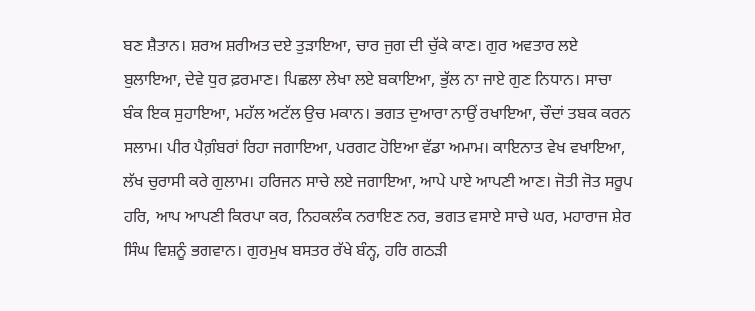ਬਣ ਸ਼ੈਤਾਨ। ਸ਼ਰਅ ਸ਼ਰੀਅਤ ਦਏ ਤੁੜਾਇਆ, ਚਾਰ ਜੁਗ ਦੀ ਚੁੱਕੇ ਕਾਣ। ਗੁਰ ਅਵਤਾਰ ਲਏ ਬੁਲਾਇਆ, ਦੇਵੇ ਧੁਰ ਫ਼ਰਮਾਣ। ਪਿਛਲਾ ਲੇਖਾ ਲਏ ਬਕਾਇਆ, ਭੁੱਲ ਨਾ ਜਾਏ ਗੁਣ ਨਿਧਾਨ। ਸਾਚਾ ਬੰਕ ਇਕ ਸੁਹਾਇਆ, ਮਹੱਲ ਅਟੱਲ ਉਚ ਮਕਾਨ। ਭਗਤ ਦੁਆਰਾ ਨਾਉਂ ਰਖਾਇਆ, ਚੌਦਾਂ ਤਬਕ ਕਰਨ ਸਲਾਮ। ਪੀਰ ਪੈਗ਼ੰਬਰਾਂ ਰਿਹਾ ਜਗਾਇਆ, ਪਰਗਟ ਹੋਇਆ ਵੱਡਾ ਅਮਾਮ। ਕਾਇਨਾਤ ਵੇਖ ਵਖਾਇਆ, ਲੱਖ ਚੁਰਾਸੀ ਕਰੇ ਗੁਲਾਮ। ਹਰਿਜਨ ਸਾਚੇ ਲਏ ਜਗਾਇਆ, ਆਪੇ ਪਾਏ ਆਪਣੀ ਆਣ। ਜੋਤੀ ਜੋਤ ਸਰੂਪ ਹਰਿ, ਆਪ ਆਪਣੀ ਕਿਰਪਾ ਕਰ, ਨਿਹਕਲੰਕ ਨਰਾਇਣ ਨਰ, ਭਗਤ ਵਸਾਏ ਸਾਚੇ ਘਰ, ਮਹਾਰਾਜ ਸ਼ੇਰ ਸਿੰਘ ਵਿਸ਼ਨੂੰ ਭਗਵਾਨ। ਗੁਰਮੁਖ ਬਸਤਰ ਰੱਖੇ ਬੰਨ੍ਹ, ਹਰਿ ਗਠੜੀ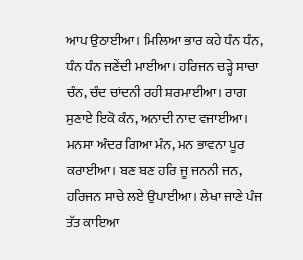ਆਪ ਉਠਾਈਆ। ਮਿਲਿਆ ਭਾਰ ਕਹੇ ਧੰਨ ਧੰਨ, ਧੰਨ ਧੰਨ ਜਣੇਂਦੀ ਮਾਈਆ। ਹਰਿਜਨ ਚੜ੍ਹੇ ਸਾਚਾ ਚੰਨ, ਚੰਦ ਚਾਂਦਨੀ ਰਹੀ ਸ਼ਰਮਾਈਆ। ਰਾਗ ਸੁਣਾਏ ਇਕੋ ਕੰਨ, ਅਨਾਦੀ ਨਾਦ ਵਜਾਈਆ। ਮਨਸਾ ਅੰਦਰ ਗਿਆ ਮੰਨ, ਮਨ ਭਾਵਨਾ ਪੂਰ ਕਰਾਈਆ। ਬਣ ਬਣ ਹਰਿ ਜੂ ਜਨਨੀ ਜਨ, ਹਰਿਜਨ ਸਾਚੇ ਲਏ ਉਪਾਈਆ। ਲੇਖਾ ਜਾਣੇ ਪੰਜ ਤੱਤ ਕਾਇਆ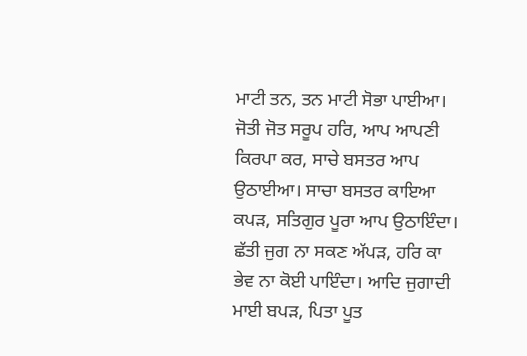ਮਾਟੀ ਤਨ, ਤਨ ਮਾਟੀ ਸੋਭਾ ਪਾਈਆ। ਜੋਤੀ ਜੋਤ ਸਰੂਪ ਹਰਿ, ਆਪ ਆਪਣੀ ਕਿਰਪਾ ਕਰ, ਸਾਚੇ ਬਸਤਰ ਆਪ ਉਠਾਈਆ। ਸਾਚਾ ਬਸਤਰ ਕਾਇਆ ਕਪੜ, ਸਤਿਗੁਰ ਪੂਰਾ ਆਪ ਉਠਾਇੰਦਾ। ਛੱਤੀ ਜੁਗ ਨਾ ਸਕਣ ਅੱਪੜ, ਹਰਿ ਕਾ ਭੇਵ ਨਾ ਕੋਈ ਪਾਇੰਦਾ। ਆਦਿ ਜੁਗਾਦੀ ਮਾਈ ਬਪੜ, ਪਿਤਾ ਪੂਤ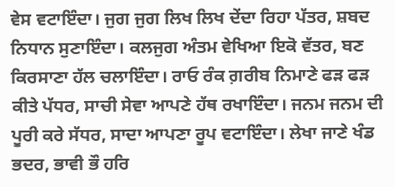ਵੇਸ ਵਟਾਇੰਦਾ। ਜੁਗ ਜੁਗ ਲਿਖ ਲਿਖ ਦੇਂਦਾ ਰਿਹਾ ਪੱਤਰ, ਸ਼ਬਦ ਨਿਧਾਨ ਸੁਣਾਇੰਦਾ। ਕਲਜੁਗ ਅੰਤਮ ਵੇਖਿਆ ਇਕੋ ਵੱਤਰ, ਬਣ ਕਿਰਸਾਣਾ ਹੱਲ ਚਲਾਇੰਦਾ। ਰਾਓ ਰੰਕ ਗ਼ਰੀਬ ਨਿਮਾਣੇ ਫੜ ਫੜ ਕੀਤੇ ਪੱਧਰ, ਸਾਚੀ ਸੇਵਾ ਆਪਣੇ ਹੱਥ ਰਖਾਇੰਦਾ। ਜਨਮ ਜਨਮ ਦੀ ਪੂਰੀ ਕਰੇ ਸੱਧਰ, ਸਾਦਾ ਆਪਣਾ ਰੂਪ ਵਟਾਇੰਦਾ। ਲੇਖਾ ਜਾਣੇ ਖੰਡ ਭਦਰ, ਭਾਵੀ ਭੌ ਹਰਿ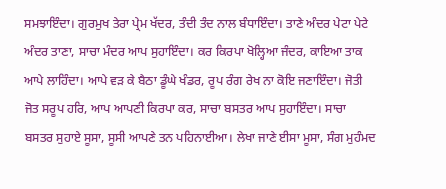ਸਮਝਾਇੰਦਾ। ਗੁਰਮੁਖ ਤੇਰਾ ਪ੍ਰੇਮ ਖੱਦਰ, ਤੰਦੀ ਤੰਦ ਨਾਲ ਬੰਧਾਇੰਦਾ। ਤਾਣੇ ਅੰਦਰ ਪੇਟਾ ਪੇਟੇ ਅੰਦਰ ਤਾਣਾ, ਸਾਚਾ ਮੰਦਰ ਆਪ ਸੁਹਾਇੰਦਾ। ਕਰ ਕਿਰਪਾ ਖੋਲ੍ਹਿਆ ਜੰਦਰ, ਕਾਇਆ ਤਾਕ ਆਪੇ ਲਾਹਿੰਦਾ। ਆਪੇ ਵੜ ਕੇ ਬੈਠਾ ਡੂੰਘੇ ਖੰਡਰ, ਰੂਪ ਰੰਗ ਰੇਖ ਨਾ ਕੋਇ ਜਣਾਇੰਦਾ। ਜੋਤੀ ਜੋਤ ਸਰੂਪ ਹਰਿ, ਆਪ ਆਪਣੀ ਕਿਰਪਾ ਕਰ, ਸਾਚਾ ਬਸਤਰ ਆਪ ਸੁਹਾਇੰਦਾ। ਸਾਚਾ ਬਸਤਰ ਸੁਹਾਏ ਸੂਸਾ, ਸੂਸੀ ਆਪਣੇ ਤਨ ਪਹਿਨਾਈਆ। ਲੇਖਾ ਜਾਣੇ ਈਸਾ ਮੂਸਾ, ਸੰਗ ਮੁਹੰਮਦ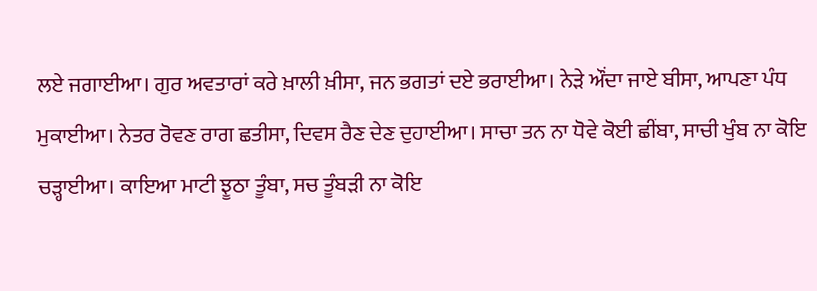ਲਏ ਜਗਾਈਆ। ਗੁਰ ਅਵਤਾਰਾਂ ਕਰੇ ਖ਼ਾਲੀ ਖ਼ੀਸਾ, ਜਨ ਭਗਤਾਂ ਦਏ ਭਰਾਈਆ। ਨੇੜੇ ਔਂਦਾ ਜਾਏ ਬੀਸਾ, ਆਪਣਾ ਪੰਧ ਮੁਕਾਈਆ। ਨੇਤਰ ਰੋਵਣ ਰਾਗ ਛਤੀਸਾ, ਦਿਵਸ ਰੈਣ ਦੇਣ ਦੁਹਾਈਆ। ਸਾਚਾ ਤਨ ਨਾ ਧੋਵੇ ਕੋਈ ਛੀਂਬਾ, ਸਾਚੀ ਖੁੰਬ ਨਾ ਕੋਇ ਚੜ੍ਹਾਈਆ। ਕਾਇਆ ਮਾਟੀ ਝੂਠਾ ਤੂੰਬਾ, ਸਚ ਤੂੰਬੜੀ ਨਾ ਕੋਇ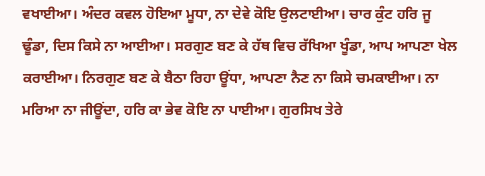ਵਖਾਈਆ। ਅੰਦਰ ਕਵਲ ਹੋਇਆ ਮੂਧਾ, ਨਾ ਦੇਵੇ ਕੋਇ ਉਲਟਾਈਆ। ਚਾਰ ਕੁੰਟ ਹਰਿ ਜੂ ਢੂੰਡਾ, ਦਿਸ ਕਿਸੇ ਨਾ ਆਈਆ। ਸਰਗੁਣ ਬਣ ਕੇ ਹੱਥ ਵਿਚ ਰੱਖਿਆ ਖੂੰਡਾ, ਆਪ ਆਪਣਾ ਖੇਲ ਕਰਾਈਆ। ਨਿਰਗੁਣ ਬਣ ਕੇ ਬੈਠਾ ਰਿਹਾ ਊਂਧਾ, ਆਪਣਾ ਨੈਣ ਨਾ ਕਿਸੇ ਚਮਕਾਈਆ। ਨਾ ਮਰਿਆ ਨਾ ਜੀਊਂਦਾ, ਹਰਿ ਕਾ ਭੇਵ ਕੋਇ ਨਾ ਪਾਈਆ। ਗੁਰਸਿਖ ਤੇਰੇ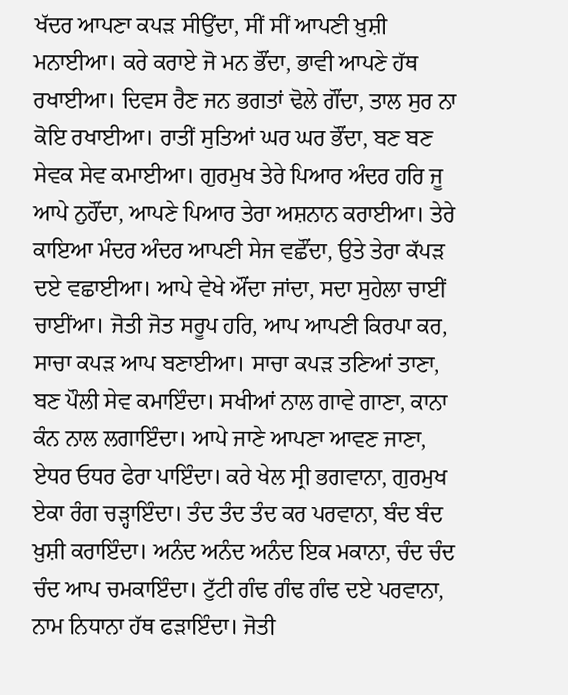ਖੱਦਰ ਆਪਣਾ ਕਪੜ ਸੀਉਂਦਾ, ਸੀਂ ਸੀਂ ਆਪਣੀ ਖ਼ੁਸ਼ੀ ਮਨਾਈਆ। ਕਰੇ ਕਰਾਏ ਜੋ ਮਨ ਭੌਂਦਾ, ਭਾਵੀ ਆਪਣੇ ਹੱਥ ਰਖਾਈਆ। ਦਿਵਸ ਰੈਣ ਜਨ ਭਗਤਾਂ ਢੋਲੇ ਗੌਂਦਾ, ਤਾਲ ਸੁਰ ਨਾ ਕੋਇ ਰਖਾਈਆ। ਰਾਤੀਂ ਸੁਤਿਆਂ ਘਰ ਘਰ ਭੌਂਦਾ, ਬਣ ਬਣ ਸੇਵਕ ਸੇਵ ਕਮਾਈਆ। ਗੁਰਮੁਖ ਤੇਰੇ ਪਿਆਰ ਅੰਦਰ ਹਰਿ ਜੂ ਆਪੇ ਨੁਹੌਂਦਾ, ਆਪਣੇ ਪਿਆਰ ਤੇਰਾ ਅਸ਼ਨਾਨ ਕਰਾਈਆ। ਤੇਰੇ ਕਾਇਆ ਮੰਦਰ ਅੰਦਰ ਆਪਣੀ ਸੇਜ ਵਛੌਂਦਾ, ਉਤੇ ਤੇਰਾ ਕੱਪੜ ਦਏ ਵਛਾਈਆ। ਆਪੇ ਵੇਖੇ ਔਂਦਾ ਜਾਂਦਾ, ਸਦਾ ਸੁਹੇਲਾ ਚਾਈਂ ਚਾਈਂਆ। ਜੋਤੀ ਜੋਤ ਸਰੂਪ ਹਰਿ, ਆਪ ਆਪਣੀ ਕਿਰਪਾ ਕਰ, ਸਾਚਾ ਕਪੜ ਆਪ ਬਣਾਈਆ। ਸਾਚਾ ਕਪੜ ਤਣਿਆਂ ਤਾਣਾ, ਬਣ ਪੌਲੀ ਸੇਵ ਕਮਾਇੰਦਾ। ਸਖੀਆਂ ਨਾਲ ਗਾਵੇ ਗਾਣਾ, ਕਾਨਾ ਕੰਨ ਨਾਲ ਲਗਾਇੰਦਾ। ਆਪੇ ਜਾਣੇ ਆਪਣਾ ਆਵਣ ਜਾਣਾ, ਏਧਰ ਓਧਰ ਫੇਰਾ ਪਾਇੰਦਾ। ਕਰੇ ਖੇਲ ਸ੍ਰੀ ਭਗਵਾਨਾ, ਗੁਰਮੁਖ ਏਕਾ ਰੰਗ ਚੜ੍ਹਾਇੰਦਾ। ਤੰਦ ਤੰਦ ਤੰਦ ਕਰ ਪਰਵਾਨਾ, ਬੰਦ ਬੰਦ ਖ਼ੁਸ਼ੀ ਕਰਾਇੰਦਾ। ਅਨੰਦ ਅਨੰਦ ਅਨੰਦ ਇਕ ਮਕਾਨਾ, ਚੰਦ ਚੰਦ ਚੰਦ ਆਪ ਚਮਕਾਇੰਦਾ। ਟੁੱਟੀ ਗੰਢ ਗੰਢ ਗੰਢ ਦਏ ਪਰਵਾਨਾ, ਨਾਮ ਨਿਧਾਨਾ ਹੱਥ ਫੜਾਇੰਦਾ। ਜੋਤੀ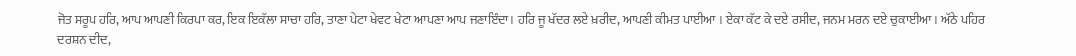ਜੋਤ ਸਰੂਪ ਹਰਿ, ਆਪ ਆਪਣੀ ਕਿਰਪਾ ਕਰ, ਇਕ ਇਕੱਲਾ ਸਾਚਾ ਹਰਿ, ਤਾਣਾ ਪੇਟਾ ਖੇਵਟ ਖੇਟਾ ਆਪਣਾ ਆਪ ਜਣਾਇੰਦਾ। ਹਰਿ ਜੂ ਖੱਦਰ ਲਏ ਖ਼ਰੀਦ, ਆਪਣੀ ਕੀਮਤ ਪਾਈਆ । ਏਕਾ ਕੱਟ ਕੇ ਦਏ ਰਸੀਦ, ਜਨਮ ਮਰਨ ਦਏ ਚੁਕਾਈਆ। ਅੱਠੇ ਪਹਿਰ ਦਰਸ਼ਨ ਦੀਦ,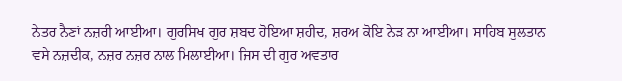ਨੇਤਰ ਨੈਣਾਂ ਨਜ਼ਰੀ ਆਈਆ। ਗੁਰਸਿਖ ਗੁਰ ਸ਼ਬਦ ਹੋਇਆ ਸ਼ਹੀਦ, ਸ਼ਰਅ ਕੋਇ ਨੇੜ ਨਾ ਆਈਆ। ਸਾਹਿਬ ਸੁਲਤਾਨ ਵਸੇ ਨਜ਼ਦੀਕ, ਨਜ਼ਰ ਨਜ਼ਰ ਨਾਲ ਮਿਲਾਈਆ। ਜਿਸ ਦੀ ਗੁਰ ਅਵਤਾਰ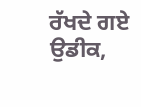ਰੱਖਦੇ ਗਏ ਉਡੀਕ,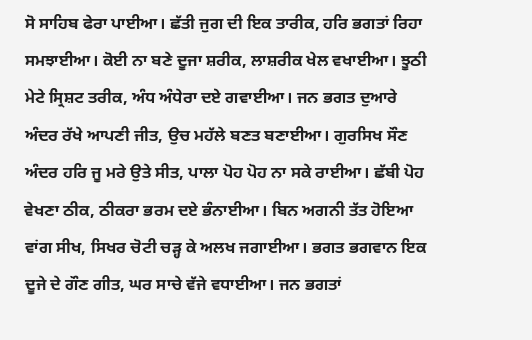ਸੋ ਸਾਹਿਬ ਫੇਰਾ ਪਾਈਆ। ਛੱਤੀ ਜੁਗ ਦੀ ਇਕ ਤਾਰੀਕ, ਹਰਿ ਭਗਤਾਂ ਰਿਹਾ ਸਮਝਾਈਆ। ਕੋਈ ਨਾ ਬਣੇ ਦੂਜਾ ਸ਼ਰੀਕ, ਲਾਸ਼ਰੀਕ ਖੇਲ ਵਖਾਈਆ। ਝੂਠੀ ਮੇਟੇ ਸ੍ਰਿਸ਼ਟ ਤਰੀਕ, ਅੰਧ ਅੰਧੇਰਾ ਦਏ ਗਵਾਈਆ। ਜਨ ਭਗਤ ਦੁਆਰੇ ਅੰਦਰ ਰੱਖੇ ਆਪਣੀ ਜੀਤ, ਉਚ ਮਹੱਲੇ ਬਣਤ ਬਣਾਈਆ। ਗੁਰਸਿਖ ਸੌਣ ਅੰਦਰ ਹਰਿ ਜੂ ਮਰੇ ਉਤੇ ਸੀਤ, ਪਾਲਾ ਪੋਹ ਪੋਹ ਨਾ ਸਕੇ ਰਾਈਆ। ਛੱਬੀ ਪੋਹ ਵੇਖਣਾ ਠੀਕ, ਠੀਕਰਾ ਭਰਮ ਦਏ ਭੰਨਾਈਆ। ਬਿਨ ਅਗਨੀ ਤੱਤ ਹੋਇਆ ਵਾਂਗ ਸੀਖ, ਸਿਖਰ ਚੋਟੀ ਚੜ੍ਹ ਕੇ ਅਲਖ ਜਗਾਈਆ। ਭਗਤ ਭਗਵਾਨ ਇਕ ਦੂਜੇ ਦੇ ਗੌਣ ਗੀਤ, ਘਰ ਸਾਚੇ ਵੱਜੇ ਵਧਾਈਆ। ਜਨ ਭਗਤਾਂ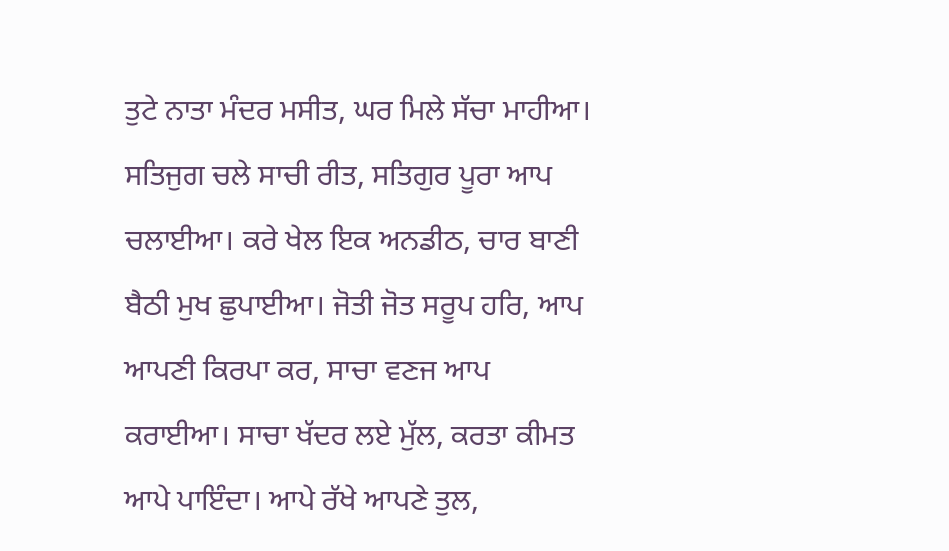ਤੁਟੇ ਨਾਤਾ ਮੰਦਰ ਮਸੀਤ, ਘਰ ਮਿਲੇ ਸੱਚਾ ਮਾਹੀਆ। ਸਤਿਜੁਗ ਚਲੇ ਸਾਚੀ ਰੀਤ, ਸਤਿਗੁਰ ਪੂਰਾ ਆਪ ਚਲਾਈਆ। ਕਰੇ ਖੇਲ ਇਕ ਅਨਡੀਠ, ਚਾਰ ਬਾਣੀ ਬੈਠੀ ਮੁਖ ਛੁਪਾਈਆ। ਜੋਤੀ ਜੋਤ ਸਰੂਪ ਹਰਿ, ਆਪ ਆਪਣੀ ਕਿਰਪਾ ਕਰ, ਸਾਚਾ ਵਣਜ ਆਪ ਕਰਾਈਆ। ਸਾਚਾ ਖੱਦਰ ਲਏ ਮੁੱਲ, ਕਰਤਾ ਕੀਮਤ ਆਪੇ ਪਾਇੰਦਾ। ਆਪੇ ਰੱਖੇ ਆਪਣੇ ਤੁਲ,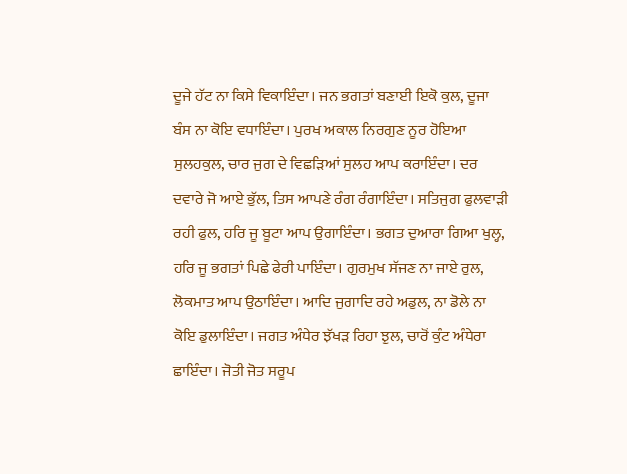ਦੂਜੇ ਹੱਟ ਨਾ ਕਿਸੇ ਵਿਕਾਇੰਦਾ। ਜਨ ਭਗਤਾਂ ਬਣਾਈ ਇਕੋ ਕੁਲ, ਦੂਜਾ ਬੰਸ ਨਾ ਕੋਇ ਵਧਾਇੰਦਾ। ਪੁਰਖ ਅਕਾਲ ਨਿਰਗੁਣ ਨੂਰ ਹੋਇਆ ਸੁਲਹਕੁਲ, ਚਾਰ ਜੁਗ ਦੇ ਵਿਛੜਿਆਂ ਸੁਲਹ ਆਪ ਕਰਾਇੰਦਾ। ਦਰ ਦਵਾਰੇ ਜੋ ਆਏ ਭੁੱਲ, ਤਿਸ ਆਪਣੇ ਰੰਗ ਰੰਗਾਇੰਦਾ। ਸਤਿਜੁਗ ਫੁਲਵਾੜੀ ਰਹੀ ਫੁਲ, ਹਰਿ ਜੂ ਬੂਟਾ ਆਪ ਉਗਾਇੰਦਾ। ਭਗਤ ਦੁਆਰਾ ਗਿਆ ਖੁਲ੍ਹ, ਹਰਿ ਜੂ ਭਗਤਾਂ ਪਿਛੇ ਫੇਰੀ ਪਾਇੰਦਾ। ਗੁਰਮੁਖ ਸੱਜਣ ਨਾ ਜਾਏ ਰੁਲ, ਲੋਕਮਾਤ ਆਪ ਉਠਾਇੰਦਾ। ਆਦਿ ਜੁਗਾਦਿ ਰਹੇ ਅਡੁਲ, ਨਾ ਡੋਲੇ ਨਾ ਕੋਇ ਡੁਲਾਇੰਦਾ। ਜਗਤ ਅੰਧੇਰ ਝੱਖੜ ਰਿਹਾ ਝੁਲ, ਚਾਰੋਂ ਕੁੰਟ ਅੰਧੇਰਾ ਛਾਇੰਦਾ। ਜੋਤੀ ਜੋਤ ਸਰੂਪ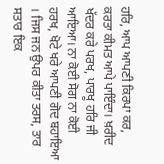ਹਰਿ, ਆਪ ਆਪਣੀ ਕਿਰਪਾ ਕਰ, ਕਰਤਾ ਕੀਮਤ ਆਪੇ ਪਾਇੰਦਾ। ਖ਼ਰੀਦ ਖੱਦਰ ਕਰੇ ਪਰਖ, ਪਾਰਖੂ ਹਰਿ ਜੀ ਆਇਆ। ਨਾ ਕੋਈ ਸੋਗ ਨਾ ਕੋਈ ਹਰਖ, ਖੋਟੇ ਖਰੇ ਆਪਣੀ ਗੋਦ ਬਹਾਇਆ । ਜਿਸ ਜਨ ਉਪਰ ਕੀਤਾ ਤਰਸ, ਤਾਰ ਸਤਾਰ ਇਕ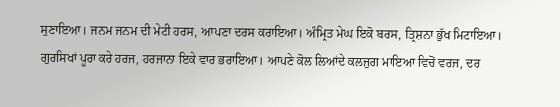ਸੁਣਾਇਆ। ਜਨਮ ਜਨਮ ਦੀ ਮੇਟੀ ਹਰਸ, ਆਪਣਾ ਦਰਸ ਕਰਾਇਆ। ਅੰਮ੍ਰਿਤ ਮੇਘ ਇਕੋ ਬਰਸ, ਤ੍ਰਿਸ਼ਨਾ ਭੁੱਖ ਮਿਟਾਇਆ। ਗੁਰਸਿਖਾਂ ਪੂਰਾ ਕਰੇ ਹਰਜ, ਹਰਜਾਨਾ ਇਕੇ ਵਾਰ ਭਰਾਇਆ। ਆਪਣੇ ਕੋਲ ਲਿਆਂਦੇ ਕਲਜੁਗ ਮਾਇਆ ਵਿਚੋਂ ਵਰਜ, ਦਰ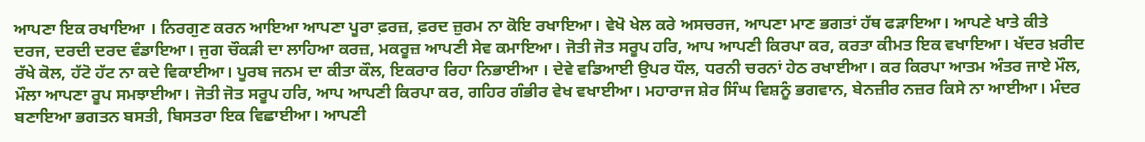ਆਪਣਾ ਇਕ ਰਖਾਇਆ । ਨਿਰਗੁਣ ਕਰਨ ਆਇਆ ਆਪਣਾ ਪੂਰਾ ਫ਼ਰਜ਼, ਫ਼ਰਦ ਜ਼ੁਰਮ ਨਾ ਕੋਇ ਰਖਾਇਆ। ਵੇਖੋ ਖੇਲ ਕਰੇ ਅਸਚਰਜ, ਆਪਣਾ ਮਾਣ ਭਗਤਾਂ ਹੱਥ ਫੜਾਇਆ। ਆਪਣੇ ਖਾਤੇ ਕੀਤੇ ਦਰਜ, ਦਰਦੀ ਦਰਦ ਵੰਡਾਇਆ। ਜੁਗ ਚੌਕੜੀ ਦਾ ਲਾਹਿਆ ਕਰਜ਼, ਮਕਰੂਜ਼ ਆਪਣੀ ਸੇਵ ਕਮਾਇਆ। ਜੋਤੀ ਜੋਤ ਸਰੂਪ ਹਰਿ, ਆਪ ਆਪਣੀ ਕਿਰਪਾ ਕਰ, ਕਰਤਾ ਕੀਮਤ ਇਕ ਵਖਾਇਆ। ਖੱਦਰ ਖ਼ਰੀਦ ਰੱਖੇ ਕੋਲ, ਹੱਟੋ ਹੱਟ ਨਾ ਕਦੇ ਵਿਕਾਈਆ। ਪੂਰਬ ਜਨਮ ਦਾ ਕੀਤਾ ਕੌਲ, ਇਕਰਾਰ ਰਿਹਾ ਨਿਭਾਈਆ । ਦੇਵੇ ਵਡਿਆਈ ਉਪਰ ਧੌਲ, ਧਰਨੀ ਚਰਨਾਂ ਹੇਠ ਰਖਾਈਆ। ਕਰ ਕਿਰਪਾ ਆਤਮ ਅੰਤਰ ਜਾਏ ਮੌਲ, ਮੌਲਾ ਆਪਣਾ ਰੂਪ ਸਮਝਾਈਆ। ਜੋਤੀ ਜੋਤ ਸਰੂਪ ਹਰਿ, ਆਪ ਆਪਣੀ ਕਿਰਪਾ ਕਰ, ਗਹਿਰ ਗੰਭੀਰ ਵੇਖ ਵਖਾਈਆ। ਮਹਾਰਾਜ ਸ਼ੇਰ ਸਿੰਘ ਵਿਸ਼ਨੂੰ ਭਗਵਾਨ, ਬੇਨਜ਼ੀਰ ਨਜ਼ਰ ਕਿਸੇ ਨਾ ਆਈਆ। ਮੰਦਰ ਬਣਾਇਆ ਭਗਤਨ ਬਸਤੀ, ਬਿਸਤਰਾ ਇਕ ਵਿਛਾਈਆ। ਆਪਣੀ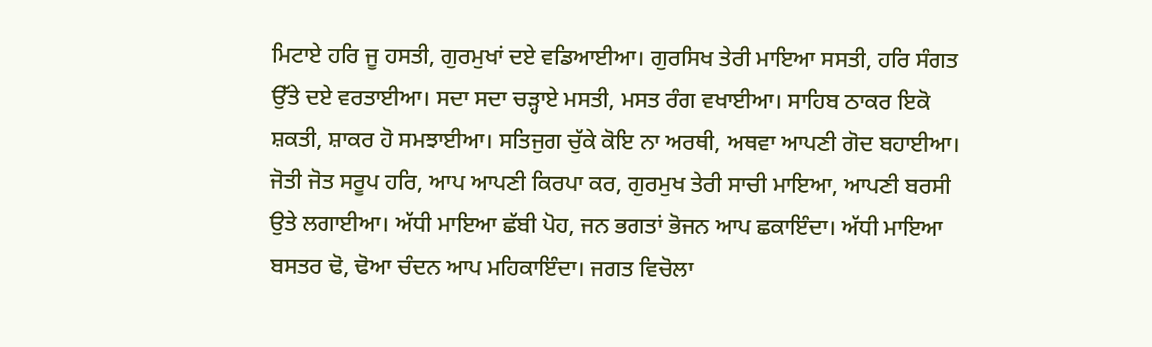ਮਿਟਾਏ ਹਰਿ ਜੂ ਹਸਤੀ, ਗੁਰਮੁਖਾਂ ਦਏ ਵਡਿਆਈਆ। ਗੁਰਸਿਖ ਤੇਰੀ ਮਾਇਆ ਸਸਤੀ, ਹਰਿ ਸੰਗਤ ਉੱਤੇ ਦਏ ਵਰਤਾਈਆ। ਸਦਾ ਸਦਾ ਚੜ੍ਹਾਏ ਮਸਤੀ, ਮਸਤ ਰੰਗ ਵਖਾਈਆ। ਸਾਹਿਬ ਠਾਕਰ ਇਕੋ ਸ਼ਕਤੀ, ਸ਼ਾਕਰ ਹੋ ਸਮਝਾਈਆ। ਸਤਿਜੁਗ ਚੁੱਕੇ ਕੋਇ ਨਾ ਅਰਥੀ, ਅਥਵਾ ਆਪਣੀ ਗੋਦ ਬਹਾਈਆ। ਜੋਤੀ ਜੋਤ ਸਰੂਪ ਹਰਿ, ਆਪ ਆਪਣੀ ਕਿਰਪਾ ਕਰ, ਗੁਰਮੁਖ ਤੇਰੀ ਸਾਚੀ ਮਾਇਆ, ਆਪਣੀ ਬਰਸੀ ਉਤੇ ਲਗਾਈਆ। ਅੱਧੀ ਮਾਇਆ ਛੱਬੀ ਪੋਹ, ਜਨ ਭਗਤਾਂ ਭੋਜਨ ਆਪ ਛਕਾਇੰਦਾ। ਅੱਧੀ ਮਾਇਆ ਬਸਤਰ ਢੋ, ਢੋਆ ਚੰਦਨ ਆਪ ਮਹਿਕਾਇੰਦਾ। ਜਗਤ ਵਿਚੋਲਾ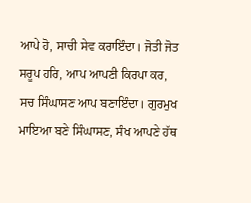ਆਪੇ ਹੋ, ਸਾਚੀ ਸੇਵ ਕਰਾਇੰਦਾ। ਜੋਤੀ ਜੋਤ ਸਰੂਪ ਹਰਿ, ਆਪ ਆਪਣੀ ਕਿਰਪਾ ਕਰ, ਸਚ ਸਿੰਘਾਸਣ ਆਪ ਬਣਾਇੰਦਾ। ਗੁਰਮੁਖ ਮਾਇਆ ਬਣੇ ਸਿੰਘਾਸਣ, ਸੰਖ ਆਪਣੇ ਹੱਥ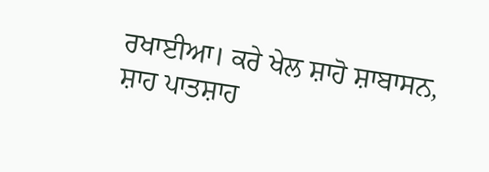ਰਖਾਈਆ। ਕਰੇ ਖੇਲ ਸ਼ਾਹੋ ਸ਼ਾਬਾਸਨ, ਸ਼ਾਹ ਪਾਤਸ਼ਾਹ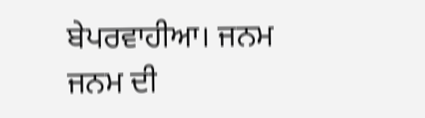ਬੇਪਰਵਾਹੀਆ। ਜਨਮ ਜਨਮ ਦੀ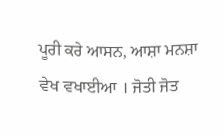ਪੂਰੀ ਕਰੇ ਆਸਨ, ਆਸ਼ਾ ਮਨਸ਼ਾ ਵੇਖ ਵਖਾਈਆ । ਜੋਤੀ ਜੋਤ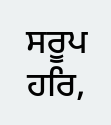ਸਰੂਪ ਹਰਿ,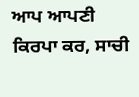ਆਪ ਆਪਣੀ ਕਿਰਪਾ ਕਰ, ਸਾਚੀ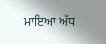ਮਾਇਆ ਅੱਧ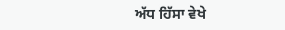ਅੱਧ ਹਿੱਸਾ ਵੇਖੇ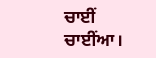ਚਾਈਂ ਚਾਈਂਆ।